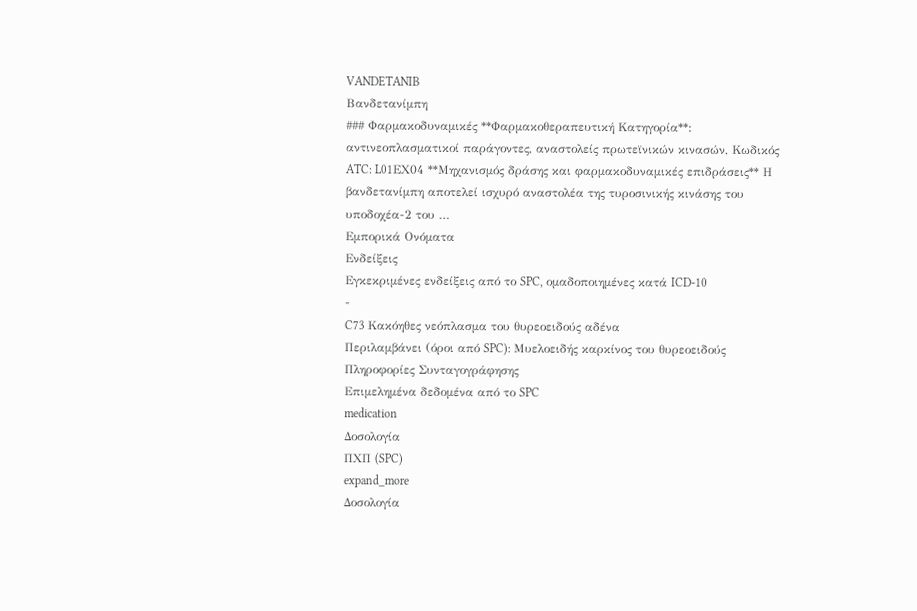VANDETANIB
Βανδετανίμπη
### Φαρμακοδυναμικές **Φαρμακοθεραπευτική Kατηγορία**: αντινεοπλασματικοί παράγοντες, αναστολείς πρωτεϊνικών κινασών, Κωδικός ATC: L01ΕX04 **Μηχανισμός δράσης και φαρμακοδυναμικές επιδράσεις** Η βανδετανίμπη αποτελεί ισχυρό αναστολέα της τυροσινικής κινάσης του υποδοχέα-2 του …
Εμπορικά Ονόματα
Ενδείξεις
Εγκεκριμένες ενδείξεις από το SPC, ομαδοποιημένες κατά ICD-10
-
C73 Κακόηθες νεόπλασμα του θυρεοειδούς αδένα
Περιλαμβάνει (όροι από SPC): Μυελοειδής καρκίνος του θυρεοειδούς
Πληροφορίες Συνταγογράφησης
Επιμελημένα δεδομένα από το SPC
medication
Δοσολογία
ΠΧΠ (SPC)
expand_more
Δοσολογία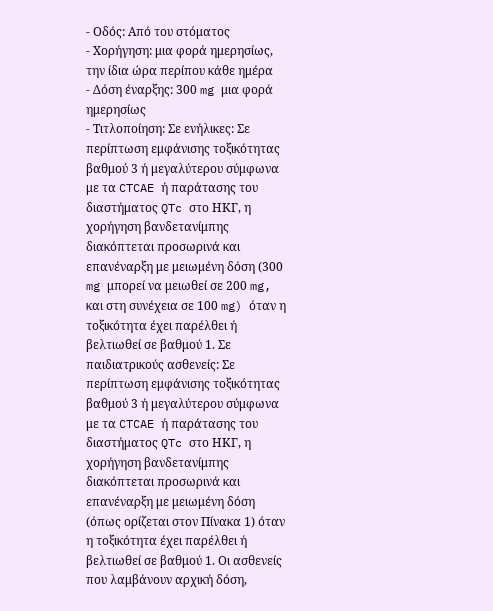- Οδός: Από του στόματος
- Χορήγηση: μια φορά ημερησίως, την ίδια ώρα περίπου κάθε ημέρα
- Δόση έναρξης: 300 mg μια φορά ημερησίως
- Τιτλοποίηση: Σε ενήλικες: Σε περίπτωση εμφάνισης τοξικότητας βαθμού 3 ή μεγαλύτερου σύμφωνα με τα CTCAE ή παράτασης του διαστήματος QTc στο ΗΚΓ, η χορήγηση βανδετανίμπης διακόπτεται προσωρινά και επανέναρξη με μειωμένη δόση (300 mg μπορεί να μειωθεί σε 200 mg, και στη συνέχεια σε 100 mg) όταν η τοξικότητα έχει παρέλθει ή βελτιωθεί σε βαθμού 1. Σε παιδιατρικούς ασθενείς: Σε περίπτωση εμφάνισης τοξικότητας βαθμού 3 ή μεγαλύτερου σύμφωνα με τα CTCAE ή παράτασης του διαστήματος QTc στο ΗΚΓ, η χορήγηση βανδετανίμπης διακόπτεται προσωρινά και επανέναρξη με μειωμένη δόση (όπως ορίζεται στον Πίνακα 1) όταν η τοξικότητα έχει παρέλθει ή βελτιωθεί σε βαθμού 1. Οι ασθενείς που λαμβάνουν αρχική δόση,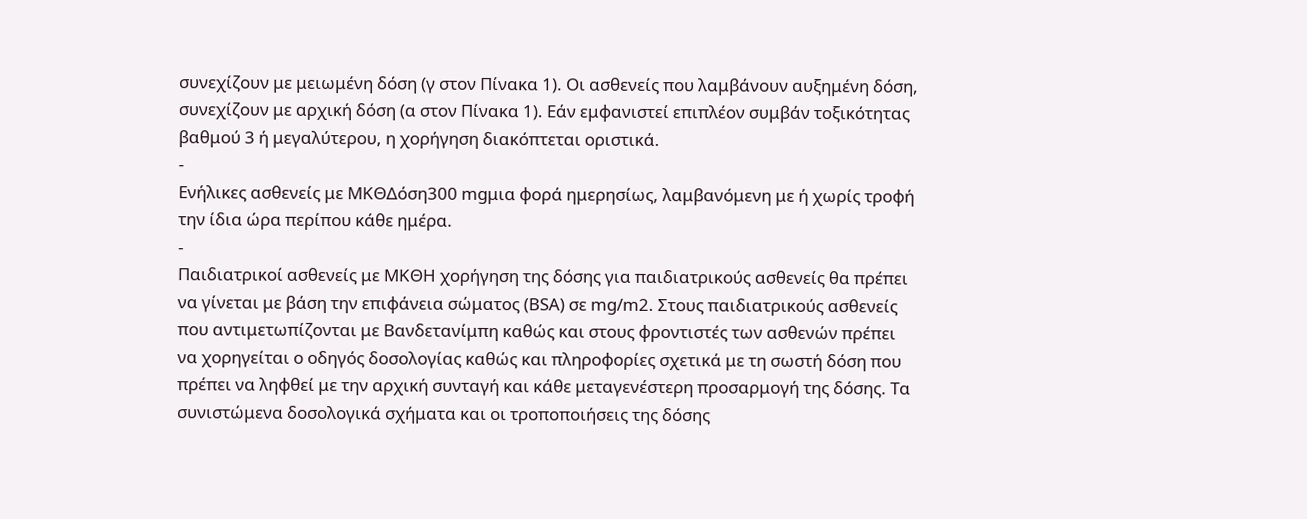συνεχίζουν με μειωμένη δόση (γ στον Πίνακα 1). Οι ασθενείς που λαμβάνουν αυξημένη δόση, συνεχίζουν με αρχική δόση (α στον Πίνακα 1). Εάν εμφανιστεί επιπλέον συμβάν τοξικότητας βαθμού 3 ή μεγαλύτερου, η χορήγηση διακόπτεται οριστικά.
-
Ενήλικες ασθενείς με ΜΚΘΔόση300 mgμια φορά ημερησίως, λαμβανόμενη με ή χωρίς τροφή την ίδια ώρα περίπου κάθε ημέρα.
-
Παιδιατρικοί ασθενείς με ΜΚΘΗ χορήγηση της δόσης για παιδιατρικούς ασθενείς θα πρέπει να γίνεται με βάση την επιφάνεια σώματος (BSA) σε mg/m2. Στους παιδιατρικούς ασθενείς που αντιμετωπίζονται με Βανδετανίμπη καθώς και στους φροντιστές των ασθενών πρέπει να χορηγείται ο οδηγός δοσολογίας καθώς και πληροφορίες σχετικά με τη σωστή δόση που πρέπει να ληφθεί με την αρχική συνταγή και κάθε μεταγενέστερη προσαρμογή της δόσης. Τα συνιστώμενα δοσολογικά σχήματα και οι τροποποιήσεις της δόσης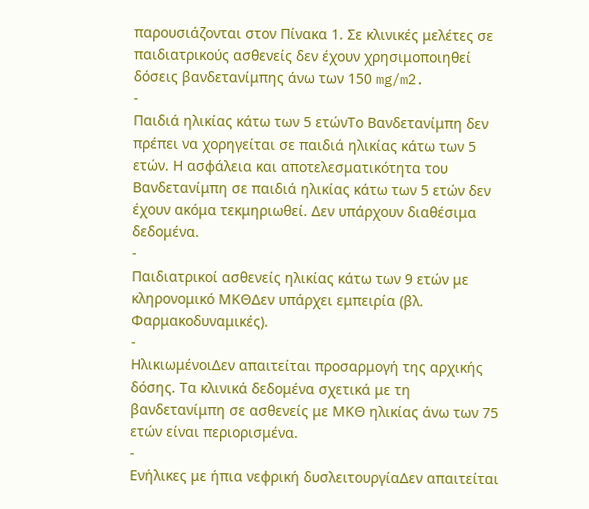παρουσιάζονται στον Πίνακα 1. Σε κλινικές μελέτες σε παιδιατρικούς ασθενείς δεν έχουν χρησιμοποιηθεί δόσεις βανδετανίμπης άνω των 150 mg/m2.
-
Παιδιά ηλικίας κάτω των 5 ετώνΤο Βανδετανίμπη δεν πρέπει να χορηγείται σε παιδιά ηλικίας κάτω των 5 ετών. Η ασφάλεια και αποτελεσματικότητα του Βανδετανίμπη σε παιδιά ηλικίας κάτω των 5 ετών δεν έχουν ακόμα τεκμηριωθεί. Δεν υπάρχουν διαθέσιμα δεδομένα.
-
Παιδιατρικοί ασθενείς ηλικίας κάτω των 9 ετών με κληρονομικό ΜΚΘΔεν υπάρχει εμπειρία (βλ. Φαρμακοδυναμικές).
-
ΗλικιωμένοιΔεν απαιτείται προσαρμογή της αρχικής δόσης. Τα κλινικά δεδομένα σχετικά με τη βανδετανίμπη σε ασθενείς με ΜΚΘ ηλικίας άνω των 75 ετών είναι περιορισμένα.
-
Ενήλικες με ήπια νεφρική δυσλειτουργίαΔεν απαιτείται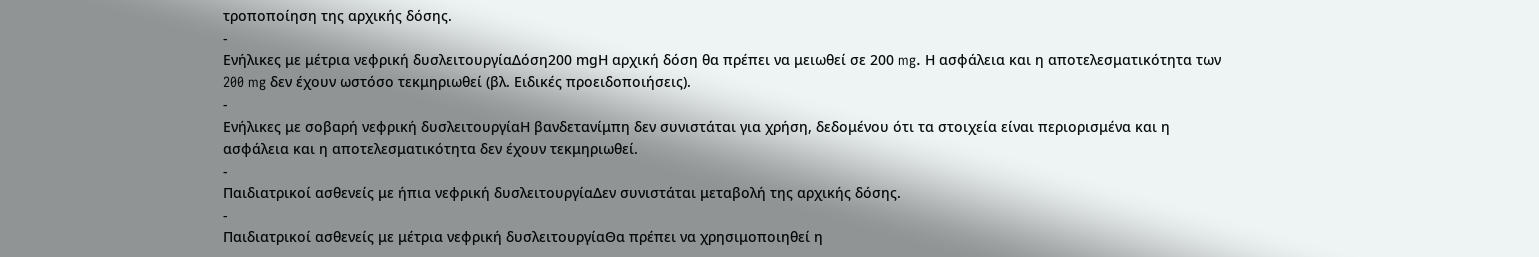τροποποίηση της αρχικής δόσης.
-
Ενήλικες με μέτρια νεφρική δυσλειτουργίαΔόση200 mgΗ αρχική δόση θα πρέπει να μειωθεί σε 200 mg. Η ασφάλεια και η αποτελεσματικότητα των 200 mg δεν έχουν ωστόσο τεκμηριωθεί (βλ. Ειδικές προειδοποιήσεις).
-
Ενήλικες με σοβαρή νεφρική δυσλειτουργίαΗ βανδετανίμπη δεν συνιστάται για χρήση, δεδομένου ότι τα στοιχεία είναι περιορισμένα και η ασφάλεια και η αποτελεσματικότητα δεν έχουν τεκμηριωθεί.
-
Παιδιατρικοί ασθενείς με ήπια νεφρική δυσλειτουργίαΔεν συνιστάται μεταβολή της αρχικής δόσης.
-
Παιδιατρικοί ασθενείς με μέτρια νεφρική δυσλειτουργίαΘα πρέπει να χρησιμοποιηθεί η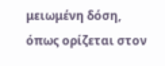μειωμένη δόση, όπως ορίζεται στον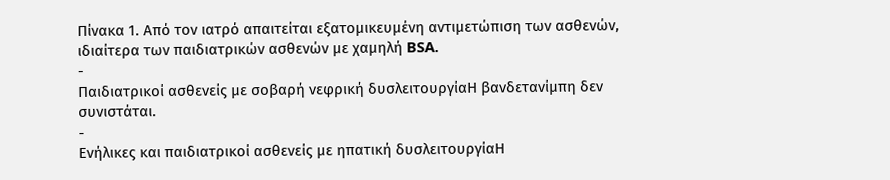Πίνακα 1. Από τον ιατρό απαιτείται εξατομικευμένη αντιμετώπιση των ασθενών, ιδιαίτερα των παιδιατρικών ασθενών με χαμηλή BSA.
-
Παιδιατρικοί ασθενείς με σοβαρή νεφρική δυσλειτουργίαΗ βανδετανίμπη δεν συνιστάται.
-
Ενήλικες και παιδιατρικοί ασθενείς με ηπατική δυσλειτουργίαΗ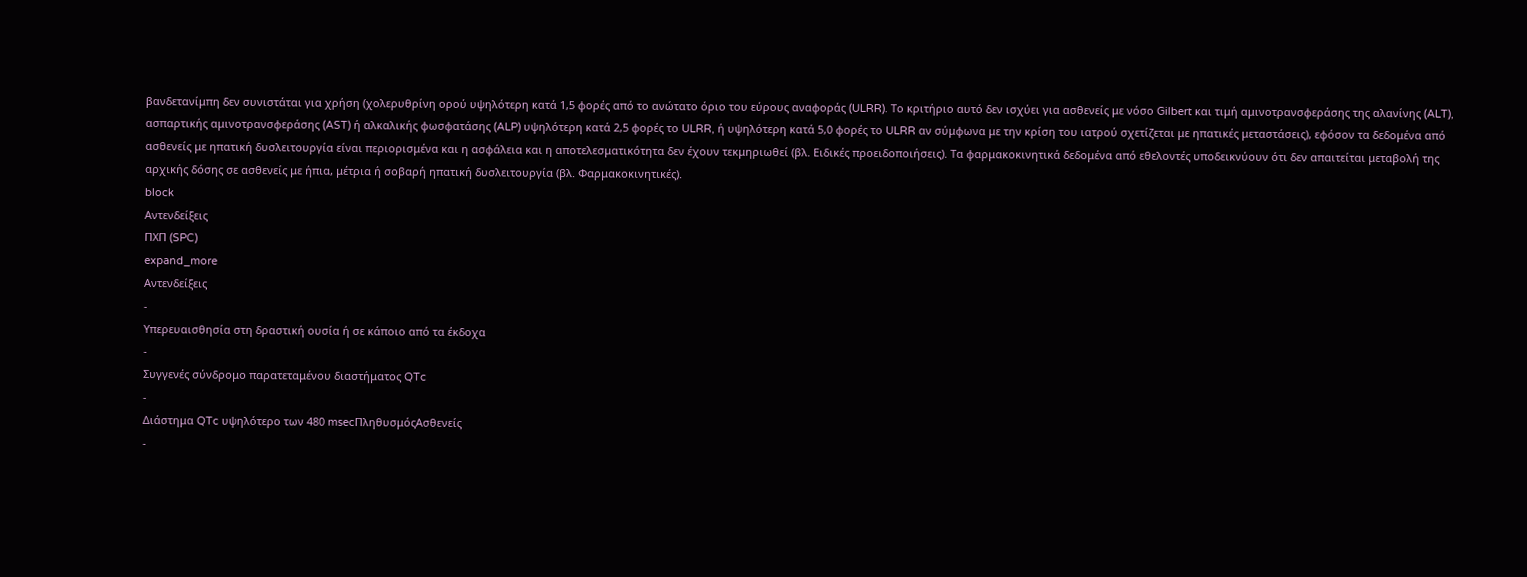βανδετανίμπη δεν συνιστάται για χρήση (χολερυθρίνη ορού υψηλότερη κατά 1,5 φορές από το ανώτατο όριο του εύρους αναφοράς (ULRR). Το κριτήριο αυτό δεν ισχύει για ασθενείς με νόσο Gilbert και τιμή αμινοτρανσφεράσης της αλανίνης (ALT), ασπαρτικής αμινοτρανσφεράσης (AST) ή αλκαλικής φωσφατάσης (ALP) υψηλότερη κατά 2,5 φορές το ULRR, ή υψηλότερη κατά 5,0 φορές το ULRR αν σύμφωνα με την κρίση του ιατρού σχετίζεται με ηπατικές μεταστάσεις), εφόσον τα δεδομένα από ασθενείς με ηπατική δυσλειτουργία είναι περιορισμένα και η ασφάλεια και η αποτελεσματικότητα δεν έχουν τεκμηριωθεί (βλ. Ειδικές προειδοποιήσεις). Τα φαρμακοκινητικά δεδομένα από εθελοντές υποδεικνύουν ότι δεν απαιτείται μεταβολή της αρχικής δόσης σε ασθενείς με ήπια, μέτρια ή σοβαρή ηπατική δυσλειτουργία (βλ. Φαρμακοκινητικές).
block
Αντενδείξεις
ΠΧΠ (SPC)
expand_more
Αντενδείξεις
-
Υπερευαισθησία στη δραστική ουσία ή σε κάποιο από τα έκδοχα
-
Συγγενές σύνδρομο παρατεταμένου διαστήματος QTc
-
Διάστημα QTc υψηλότερο των 480 msecΠληθυσμόςΑσθενείς
-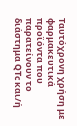Ταυτόχρονη χρήση με φαρμακευτικά προϊόντα που παρατείνουν το διάστημα QTc και/ή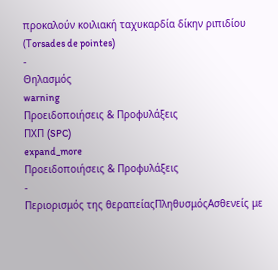προκαλούν κοιλιακή ταχυκαρδία δίκην ριπιδίου (Τorsades de pointes)
-
Θηλασμός
warning
Προειδοποιήσεις & Προφυλάξεις
ΠΧΠ (SPC)
expand_more
Προειδοποιήσεις & Προφυλάξεις
-
Περιορισμός της θεραπείαςΠληθυσμόςΑσθενείς με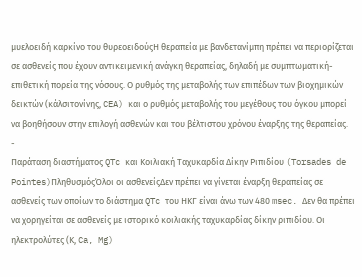μυελοειδή καρκίνο του θυρεοειδούςΗ θεραπεία με βανδετανίμπη πρέπει να περιορίζεται σε ασθενείς που έχουν αντικειμενική ανάγκη θεραπείας, δηλαδή με συμπτωματική-επιθετική πορεία της νόσους. Ο ρυθμός της μεταβολής των επιπέδων των βιοχημικών δεικτών (κάλσιτονίνης, CEA) και ο ρυθμός μεταβολής του μεγέθους του όγκου μπορεί να βοηθήσουν στην επιλογή ασθενών και του βέλτιστου χρόνου έναρξης της θεραπείας.
-
Παράταση διαστήματος QTc και Κοιλιακή Ταχυκαρδία Δίκην Ριπιδίου (Torsades de Pointes)ΠληθυσμόςΌλοι οι ασθενείςΔεν πρέπει να γίνεται έναρξη θεραπείας σε ασθενείς των οποίων το διάστημα QTc του ΗΚΓ είναι άνω των 480 msec. Δεν θα πρέπει να χορηγείται σε ασθενείς με ιστορικό κοιλιακής ταχυκαρδίας δίκην ριπιδίου. Οι ηλεκτρολύτες (Κ, Ca, Mg)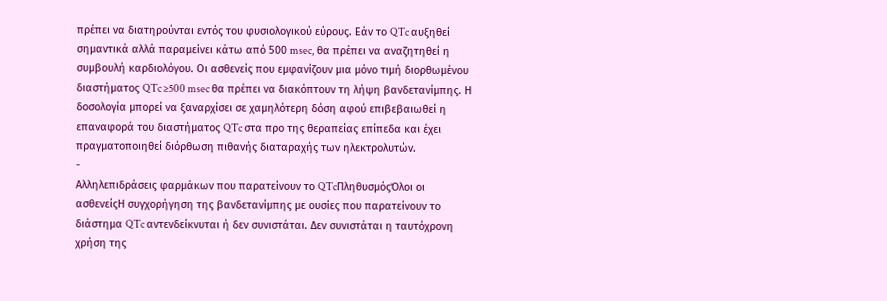πρέπει να διατηρούνται εντός του φυσιολογικού εύρους. Εάν το QTc αυξηθεί σημαντικά αλλά παραμείνει κάτω από 500 msec, θα πρέπει να αναζητηθεί η συμβουλή καρδιολόγου. Οι ασθενείς που εμφανίζουν μια μόνο τιμή διορθωμένου διαστήματος QTc ≥500 msec θα πρέπει να διακόπτουν τη λήψη βανδετανίμπης. Η δοσολογία μπορεί να ξαναρχίσει σε χαμηλότερη δόση αφού επιβεβαιωθεί η επαναφορά του διαστήματος QTc στα προ της θεραπείας επίπεδα και έχει πραγματοποιηθεί διόρθωση πιθανής διαταραχής των ηλεκτρολυτών.
-
Αλληλεπιδράσεις φαρμάκων που παρατείνουν το QTcΠληθυσμόςΌλοι οι ασθενείςΗ συγχορήγηση της βανδετανίμπης με ουσίες που παρατείνουν το διάστημα QTc αντενδείκνυται ή δεν συνιστάται. Δεν συνιστάται η ταυτόχρονη χρήση της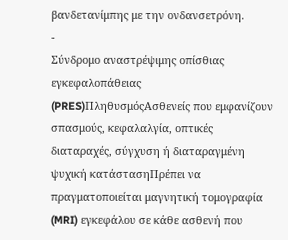βανδετανίμπης με την ονδανσετρόνη.
-
Σύνδρομο αναστρέψιμης οπίσθιας εγκεφαλοπάθειας (PRES)ΠληθυσμόςΑσθενείς που εμφανίζουν σπασμούς, κεφαλαλγία, οπτικές διαταραχές, σύγχυση ή διαταραγμένη ψυχική κατάστασηΠρέπει να πραγματοποιείται μαγνητική τομογραφία (MRI) εγκεφάλου σε κάθε ασθενή που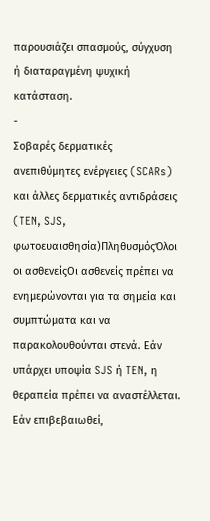παρουσιάζει σπασμούς, σύγχυση ή διαταραγμένη ψυχική κατάσταση.
-
Σοβαρές δερματικές ανεπιθύμητες ενέργειες (SCARs) και άλλες δερματικές αντιδράσεις (TEN, SJS, φωτοευαισθησία)ΠληθυσμόςΌλοι οι ασθενείςΟι ασθενείς πρέπει να ενημερώνονται για τα σημεία και συμπτώματα και να παρακολουθούνται στενά. Εάν υπάρχει υποψία SJS ή TEN, η θεραπεία πρέπει να αναστέλλεται. Εάν επιβεβαιωθεί,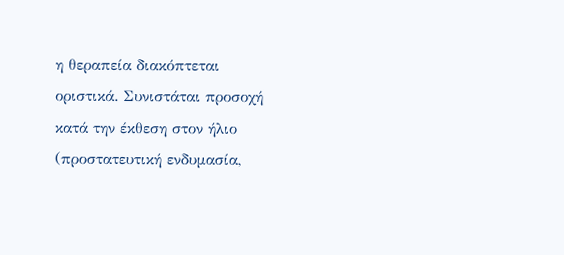η θεραπεία διακόπτεται οριστικά. Συνιστάται προσοχή κατά την έκθεση στον ήλιο (προστατευτική ενδυμασία,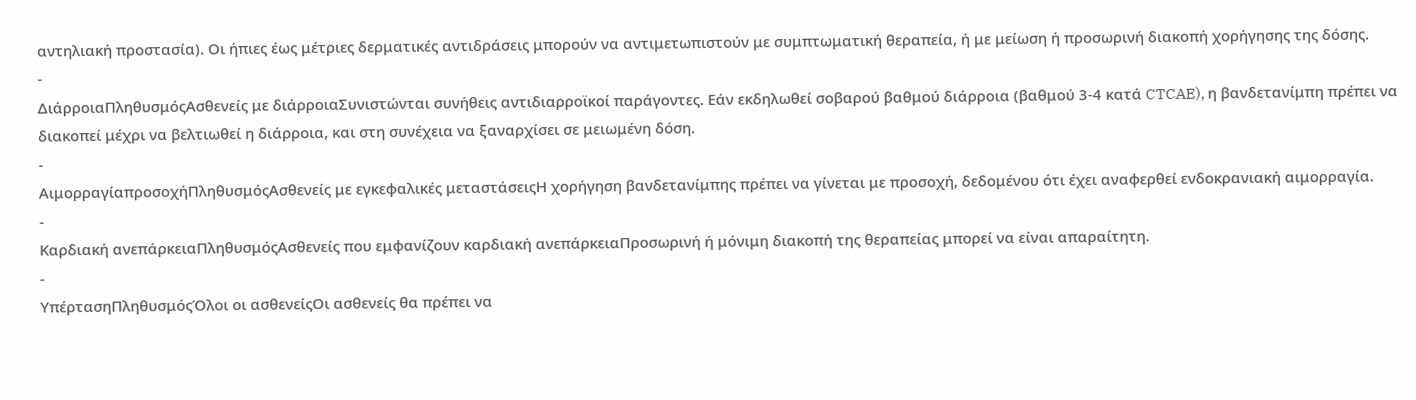αντηλιακή προστασία). Οι ήπιες έως μέτριες δερματικές αντιδράσεις μπορούν να αντιμετωπιστούν με συμπτωματική θεραπεία, ή με μείωση ή προσωρινή διακοπή χορήγησης της δόσης.
-
ΔιάρροιαΠληθυσμόςΑσθενείς με διάρροιαΣυνιστώνται συνήθεις αντιδιαρροϊκοί παράγοντες. Εάν εκδηλωθεί σοβαρού βαθμού διάρροια (βαθμού 3-4 κατά CTCAE), η βανδετανίμπη πρέπει να διακοπεί μέχρι να βελτιωθεί η διάρροια, και στη συνέχεια να ξαναρχίσει σε μειωμένη δόση.
-
ΑιμορραγίαπροσοχήΠληθυσμόςΑσθενείς με εγκεφαλικές μεταστάσειςΗ χορήγηση βανδετανίμπης πρέπει να γίνεται με προσοχή, δεδομένου ότι έχει αναφερθεί ενδοκρανιακή αιμορραγία.
-
Καρδιακή ανεπάρκειαΠληθυσμόςΑσθενείς που εμφανίζουν καρδιακή ανεπάρκειαΠροσωρινή ή μόνιμη διακοπή της θεραπείας μπορεί να είναι απαραίτητη.
-
ΥπέρτασηΠληθυσμόςΌλοι οι ασθενείςΟι ασθενείς θα πρέπει να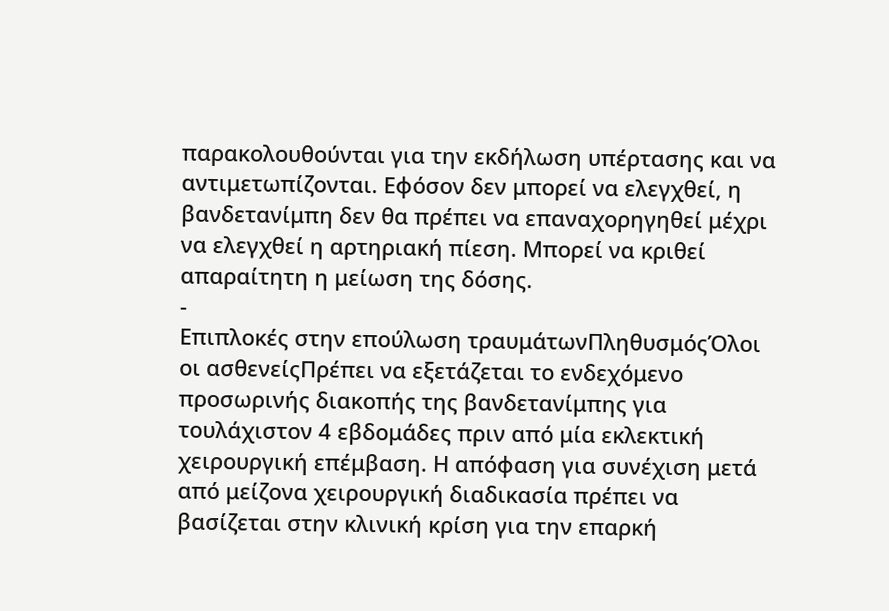παρακολουθούνται για την εκδήλωση υπέρτασης και να αντιμετωπίζονται. Εφόσον δεν μπορεί να ελεγχθεί, η βανδετανίμπη δεν θα πρέπει να επαναχορηγηθεί μέχρι να ελεγχθεί η αρτηριακή πίεση. Μπορεί να κριθεί απαραίτητη η μείωση της δόσης.
-
Επιπλοκές στην επούλωση τραυμάτωνΠληθυσμόςΌλοι οι ασθενείςΠρέπει να εξετάζεται το ενδεχόμενο προσωρινής διακοπής της βανδετανίμπης για τουλάχιστον 4 εβδομάδες πριν από μία εκλεκτική χειρουργική επέμβαση. Η απόφαση για συνέχιση μετά από μείζονα χειρουργική διαδικασία πρέπει να βασίζεται στην κλινική κρίση για την επαρκή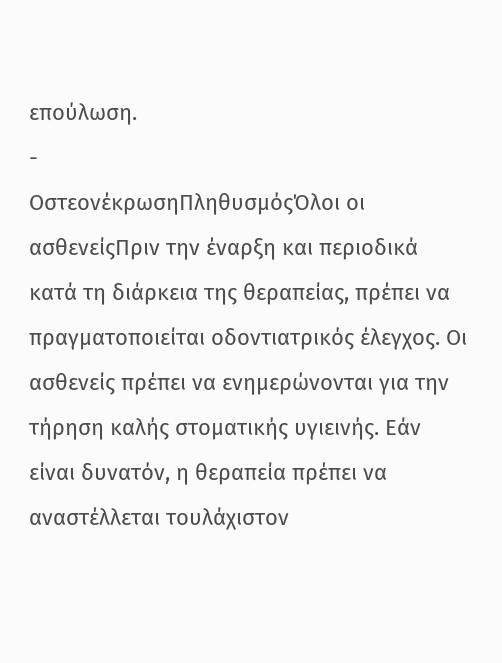επούλωση.
-
ΟστεονέκρωσηΠληθυσμόςΌλοι οι ασθενείςΠριν την έναρξη και περιοδικά κατά τη διάρκεια της θεραπείας, πρέπει να πραγματοποιείται οδοντιατρικός έλεγχος. Οι ασθενείς πρέπει να ενημερώνονται για την τήρηση καλής στοματικής υγιεινής. Εάν είναι δυνατόν, η θεραπεία πρέπει να αναστέλλεται τουλάχιστον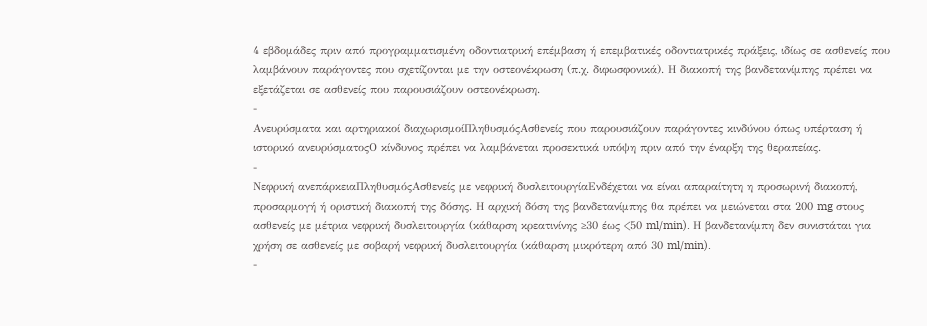4 εβδομάδες πριν από προγραμματισμένη οδοντιατρική επέμβαση ή επεμβατικές οδοντιατρικές πράξεις, ιδίως σε ασθενείς που λαμβάνουν παράγοντες που σχετίζονται με την οστεονέκρωση (π.χ. διφωσφονικά). Η διακοπή της βανδετανίμπης πρέπει να εξετάζεται σε ασθενείς που παρουσιάζουν οστεονέκρωση.
-
Ανευρύσματα και αρτηριακοί διαχωρισμοίΠληθυσμόςΑσθενείς που παρουσιάζουν παράγοντες κινδύνου όπως υπέρταση ή ιστορικό ανευρύσματοςΟ κίνδυνος πρέπει να λαμβάνεται προσεκτικά υπόψη πριν από την έναρξη της θεραπείας.
-
Νεφρική ανεπάρκειαΠληθυσμόςΑσθενείς με νεφρική δυσλειτουργίαΕνδέχεται να είναι απαραίτητη η προσωρινή διακοπή, προσαρμογή ή οριστική διακοπή της δόσης. Η αρχική δόση της βανδετανίμπης θα πρέπει να μειώνεται στα 200 mg στους ασθενείς με μέτρια νεφρική δυσλειτουργία (κάθαρση κρεατινίνης ≥30 έως <50 ml/min). Η βανδετανίμπη δεν συνιστάται για χρήση σε ασθενείς με σοβαρή νεφρική δυσλειτουργία (κάθαρση μικρότερη από 30 ml/min).
-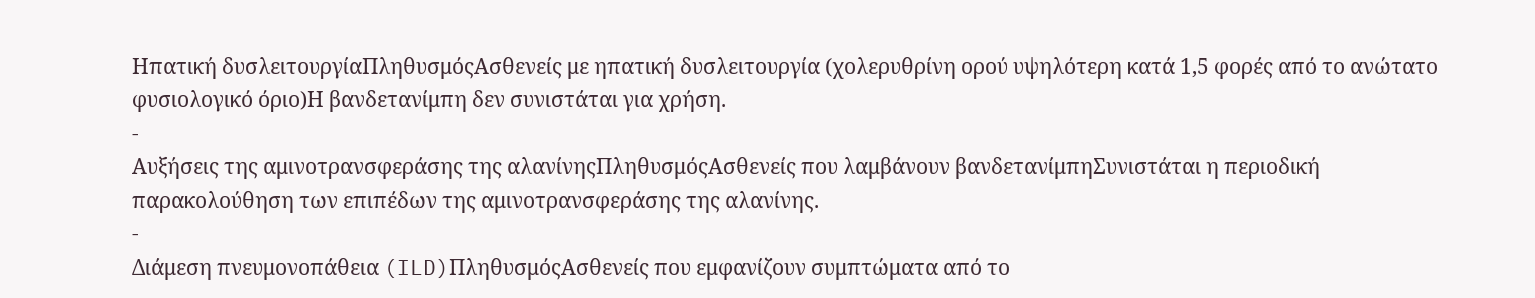Ηπατική δυσλειτουργίαΠληθυσμόςΑσθενείς με ηπατική δυσλειτουργία (χολερυθρίνη ορού υψηλότερη κατά 1,5 φορές από το ανώτατο φυσιολογικό όριο)Η βανδετανίμπη δεν συνιστάται για χρήση.
-
Αυξήσεις της αμινοτρανσφεράσης της αλανίνηςΠληθυσμόςΑσθενείς που λαμβάνουν βανδετανίμπηΣυνιστάται η περιοδική παρακολούθηση των επιπέδων της αμινοτρανσφεράσης της αλανίνης.
-
Διάμεση πνευμονοπάθεια (ILD)ΠληθυσμόςΑσθενείς που εμφανίζουν συμπτώματα από το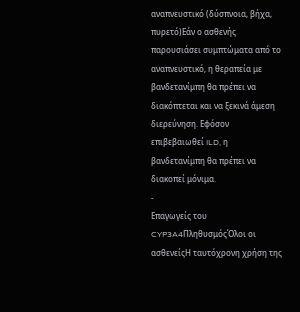αναπνευστικό (δύσπνοια, βήχα, πυρετό)Εάν ο ασθενής παρουσιάσει συμπτώματα από το αναπνευστικό, η θεραπεία με βανδετανίμπη θα πρέπει να διακόπτεται και να ξεκινά άμεση διερεύνηση. Εφόσον επιβεβαιωθεί ILD, η βανδετανίμπη θα πρέπει να διακοπεί μόνιμα.
-
Επαγωγείς του CYP3A4ΠληθυσμόςΌλοι οι ασθενείςΗ ταυτόχρονη χρήση της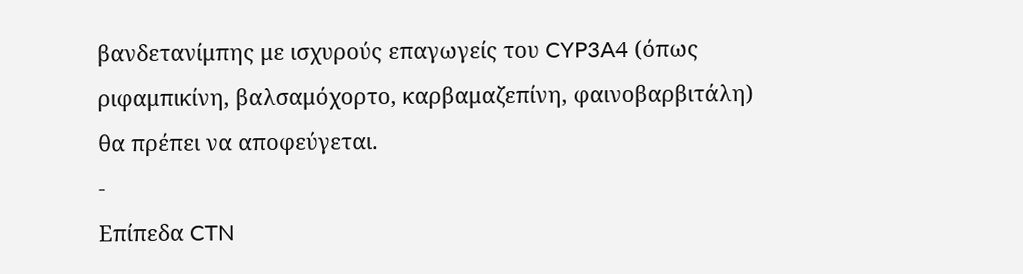βανδετανίμπης με ισχυρούς επαγωγείς του CYP3A4 (όπως ριφαμπικίνη, βαλσαμόχορτο, καρβαμαζεπίνη, φαινοβαρβιτάλη) θα πρέπει να αποφεύγεται.
-
Επίπεδα CTN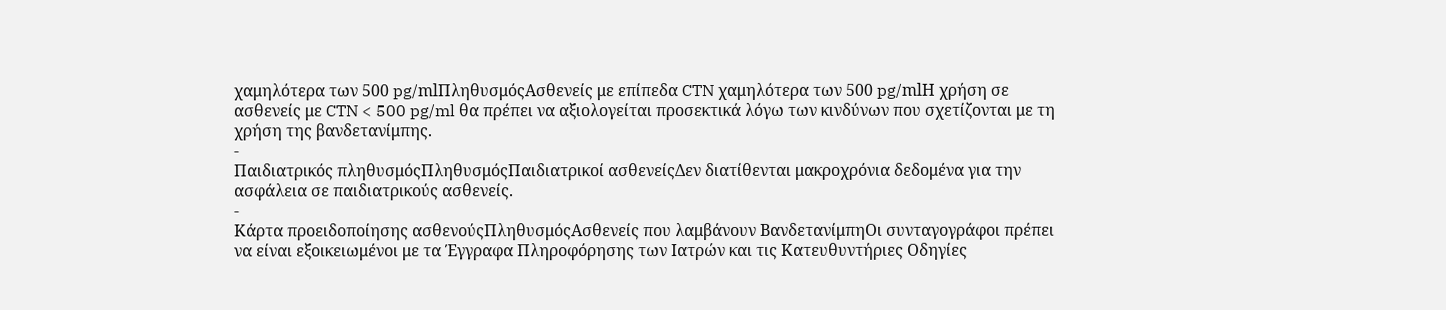χαμηλότερα των 500 pg/mlΠληθυσμόςΑσθενείς με επίπεδα CTN χαμηλότερα των 500 pg/mlΗ χρήση σε ασθενείς με CTN < 500 pg/ml θα πρέπει να αξιολογείται προσεκτικά λόγω των κινδύνων που σχετίζονται με τη χρήση της βανδετανίμπης.
-
Παιδιατρικός πληθυσμόςΠληθυσμόςΠαιδιατρικοί ασθενείςΔεν διατίθενται μακροχρόνια δεδομένα για την ασφάλεια σε παιδιατρικούς ασθενείς.
-
Κάρτα προειδοποίησης ασθενούςΠληθυσμόςΑσθενείς που λαμβάνουν ΒανδετανίμπηΟι συνταγογράφοι πρέπει να είναι εξοικειωμένοι με τα Έγγραφα Πληροφόρησης των Ιατρών και τις Κατευθυντήριες Οδηγίες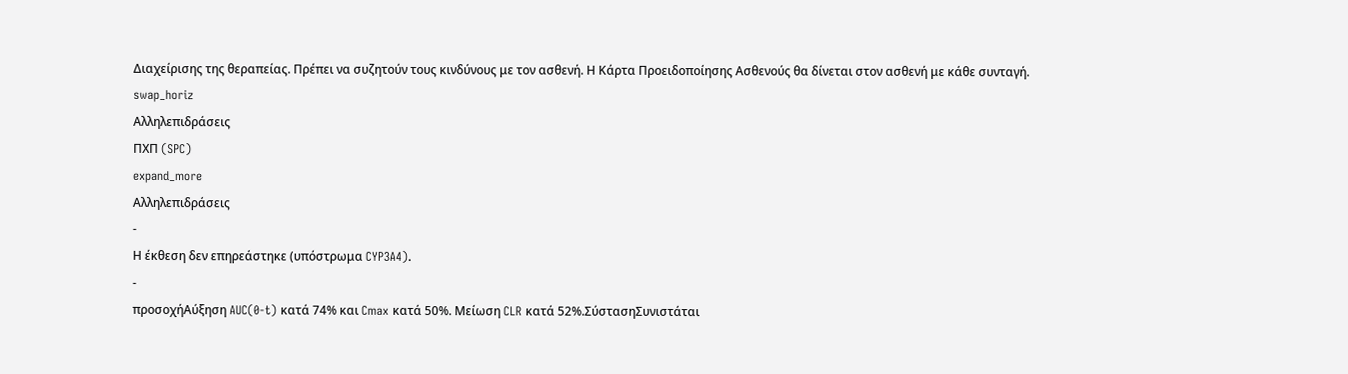Διαχείρισης της θεραπείας. Πρέπει να συζητούν τους κινδύνους με τον ασθενή. Η Κάρτα Προειδοποίησης Ασθενούς θα δίνεται στον ασθενή με κάθε συνταγή.
swap_horiz
Αλληλεπιδράσεις
ΠΧΠ (SPC)
expand_more
Αλληλεπιδράσεις
-
Η έκθεση δεν επηρεάστηκε (υπόστρωμα CYP3A4).
-
προσοχήΑύξηση AUC(0-t) κατά 74% και Cmax κατά 50%. Μείωση CLR κατά 52%.ΣύστασηΣυνιστάται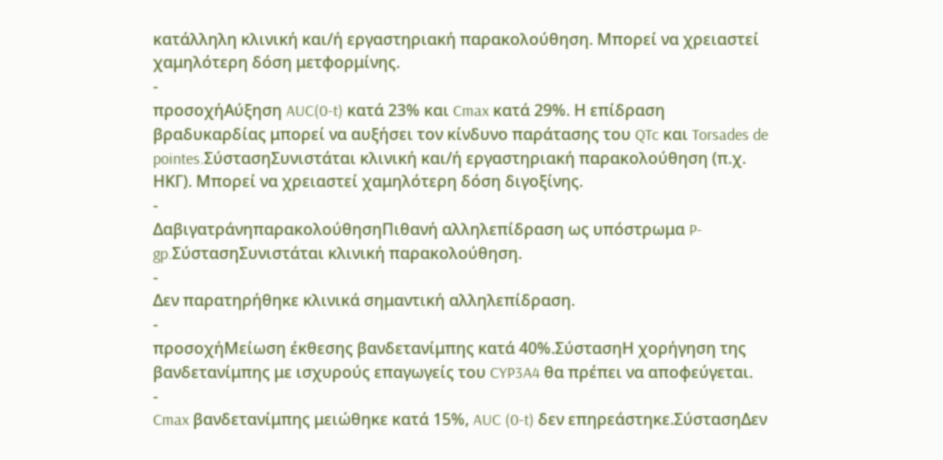κατάλληλη κλινική και/ή εργαστηριακή παρακολούθηση. Μπορεί να χρειαστεί χαμηλότερη δόση μετφορμίνης.
-
προσοχήΑύξηση AUC(0-t) κατά 23% και Cmax κατά 29%. Η επίδραση βραδυκαρδίας μπορεί να αυξήσει τον κίνδυνο παράτασης του QTc και Torsades de pointes.ΣύστασηΣυνιστάται κλινική και/ή εργαστηριακή παρακολούθηση (π.χ. ΗΚΓ). Μπορεί να χρειαστεί χαμηλότερη δόση διγοξίνης.
-
ΔαβιγατράνηπαρακολούθησηΠιθανή αλληλεπίδραση ως υπόστρωμα P-gp.ΣύστασηΣυνιστάται κλινική παρακολούθηση.
-
Δεν παρατηρήθηκε κλινικά σημαντική αλληλεπίδραση.
-
προσοχήΜείωση έκθεσης βανδετανίμπης κατά 40%.ΣύστασηΗ χορήγηση της βανδετανίμπης με ισχυρούς επαγωγείς του CYP3A4 θα πρέπει να αποφεύγεται.
-
Cmax βανδετανίμπης μειώθηκε κατά 15%, AUC (0-t) δεν επηρεάστηκε.ΣύστασηΔεν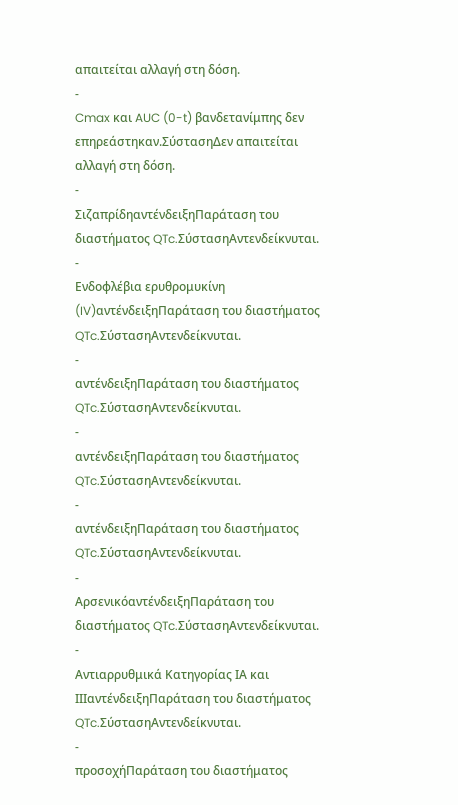απαιτείται αλλαγή στη δόση.
-
Cmax και AUC (0-t) βανδετανίμπης δεν επηρεάστηκαν.ΣύστασηΔεν απαιτείται αλλαγή στη δόση.
-
ΣιζαπρίδηαντένδειξηΠαράταση του διαστήματος QTc.ΣύστασηΑντενδείκνυται.
-
Ενδοφλέβια ερυθρομυκίνη (IV)αντένδειξηΠαράταση του διαστήματος QTc.ΣύστασηΑντενδείκνυται.
-
αντένδειξηΠαράταση του διαστήματος QTc.ΣύστασηΑντενδείκνυται.
-
αντένδειξηΠαράταση του διαστήματος QTc.ΣύστασηΑντενδείκνυται.
-
αντένδειξηΠαράταση του διαστήματος QTc.ΣύστασηΑντενδείκνυται.
-
ΑρσενικόαντένδειξηΠαράταση του διαστήματος QTc.ΣύστασηΑντενδείκνυται.
-
Αντιαρρυθμικά Κατηγορίας ΙΑ και ΙΙΙαντένδειξηΠαράταση του διαστήματος QTc.ΣύστασηΑντενδείκνυται.
-
προσοχήΠαράταση του διαστήματος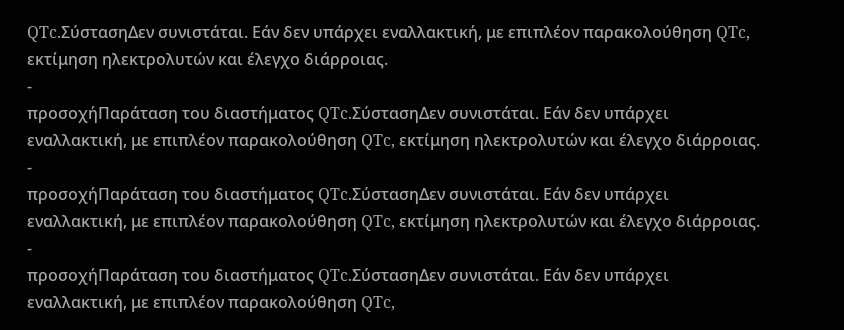QTc.ΣύστασηΔεν συνιστάται. Εάν δεν υπάρχει εναλλακτική, με επιπλέον παρακολούθηση QTc, εκτίμηση ηλεκτρολυτών και έλεγχο διάρροιας.
-
προσοχήΠαράταση του διαστήματος QTc.ΣύστασηΔεν συνιστάται. Εάν δεν υπάρχει εναλλακτική, με επιπλέον παρακολούθηση QTc, εκτίμηση ηλεκτρολυτών και έλεγχο διάρροιας.
-
προσοχήΠαράταση του διαστήματος QTc.ΣύστασηΔεν συνιστάται. Εάν δεν υπάρχει εναλλακτική, με επιπλέον παρακολούθηση QTc, εκτίμηση ηλεκτρολυτών και έλεγχο διάρροιας.
-
προσοχήΠαράταση του διαστήματος QTc.ΣύστασηΔεν συνιστάται. Εάν δεν υπάρχει εναλλακτική, με επιπλέον παρακολούθηση QTc,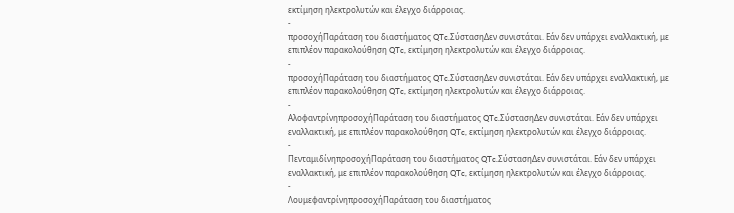εκτίμηση ηλεκτρολυτών και έλεγχο διάρροιας.
-
προσοχήΠαράταση του διαστήματος QTc.ΣύστασηΔεν συνιστάται. Εάν δεν υπάρχει εναλλακτική, με επιπλέον παρακολούθηση QTc, εκτίμηση ηλεκτρολυτών και έλεγχο διάρροιας.
-
προσοχήΠαράταση του διαστήματος QTc.ΣύστασηΔεν συνιστάται. Εάν δεν υπάρχει εναλλακτική, με επιπλέον παρακολούθηση QTc, εκτίμηση ηλεκτρολυτών και έλεγχο διάρροιας.
-
ΑλοφαντρίνηπροσοχήΠαράταση του διαστήματος QTc.ΣύστασηΔεν συνιστάται. Εάν δεν υπάρχει εναλλακτική, με επιπλέον παρακολούθηση QTc, εκτίμηση ηλεκτρολυτών και έλεγχο διάρροιας.
-
ΠενταμιδίνηπροσοχήΠαράταση του διαστήματος QTc.ΣύστασηΔεν συνιστάται. Εάν δεν υπάρχει εναλλακτική, με επιπλέον παρακολούθηση QTc, εκτίμηση ηλεκτρολυτών και έλεγχο διάρροιας.
-
ΛουμεφαντρίνηπροσοχήΠαράταση του διαστήματος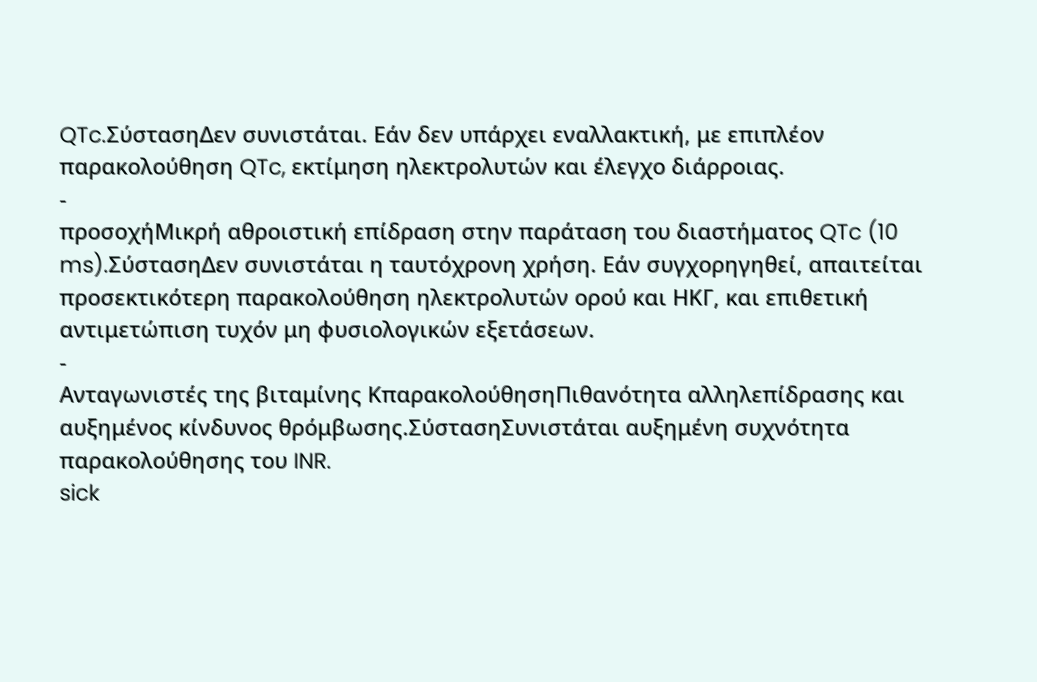QTc.ΣύστασηΔεν συνιστάται. Εάν δεν υπάρχει εναλλακτική, με επιπλέον παρακολούθηση QTc, εκτίμηση ηλεκτρολυτών και έλεγχο διάρροιας.
-
προσοχήΜικρή αθροιστική επίδραση στην παράταση του διαστήματος QTc (10 ms).ΣύστασηΔεν συνιστάται η ταυτόχρονη χρήση. Εάν συγχορηγηθεί, απαιτείται προσεκτικότερη παρακολούθηση ηλεκτρολυτών ορού και ΗΚΓ, και επιθετική αντιμετώπιση τυχόν μη φυσιολογικών εξετάσεων.
-
Ανταγωνιστές της βιταμίνης ΚπαρακολούθησηΠιθανότητα αλληλεπίδρασης και αυξημένος κίνδυνος θρόμβωσης.ΣύστασηΣυνιστάται αυξημένη συχνότητα παρακολούθησης του INR.
sick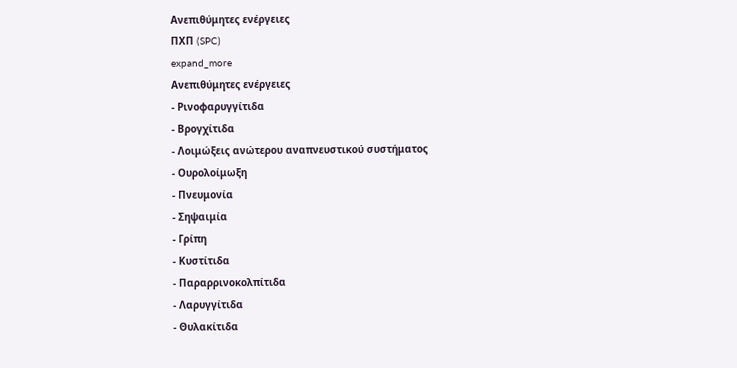Ανεπιθύμητες ενέργειες
ΠΧΠ (SPC)
expand_more
Ανεπιθύμητες ενέργειες
- Ρινοφαρυγγίτιδα
- Βρογχίτιδα
- Λοιμώξεις ανώτερου αναπνευστικού συστήματος
- Ουρολοίμωξη
- Πνευμονία
- Σηψαιμία
- Γρίπη
- Κυστίτιδα
- Παραρρινοκολπίτιδα
- Λαρυγγίτιδα
- Θυλακίτιδα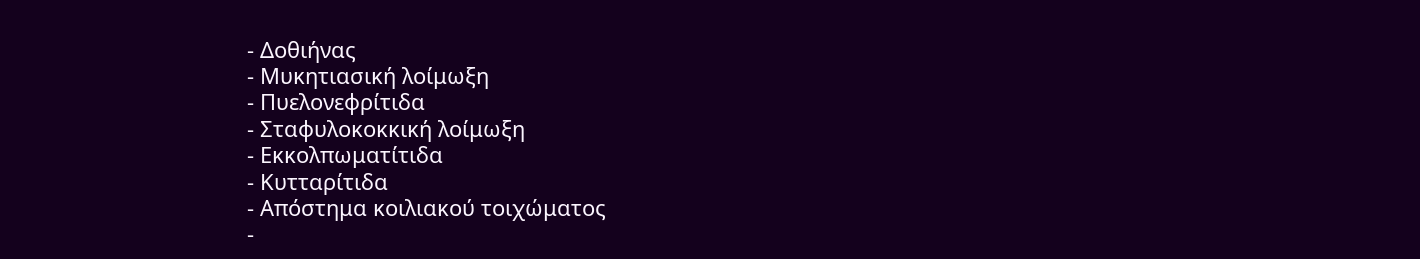- Δοθιήνας
- Μυκητιασική λοίμωξη
- Πυελονεφρίτιδα
- Σταφυλοκοκκική λοίμωξη
- Εκκολπωματίτιδα
- Κυτταρίτιδα
- Απόστημα κοιλιακού τοιχώματος
-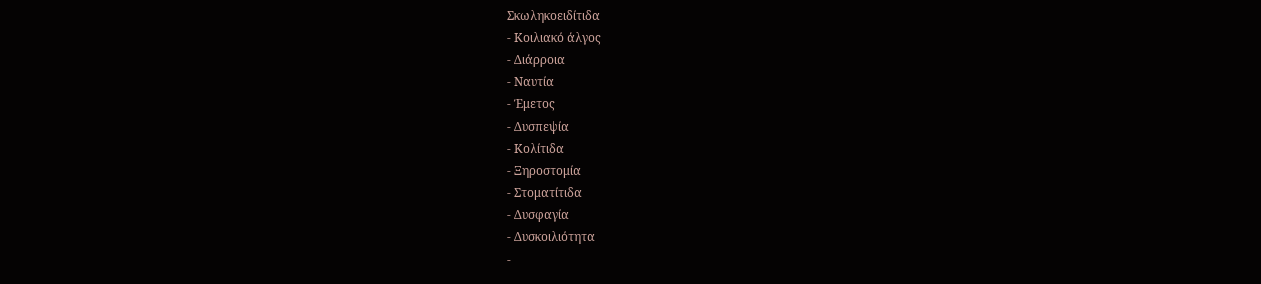Σκωληκοειδίτιδα
- Κοιλιακό άλγος
- Διάρροια
- Ναυτία
- Έμετος
- Δυσπεψία
- Κολίτιδα
- Ξηροστομία
- Στοματίτιδα
- Δυσφαγία
- Δυσκοιλιότητα
-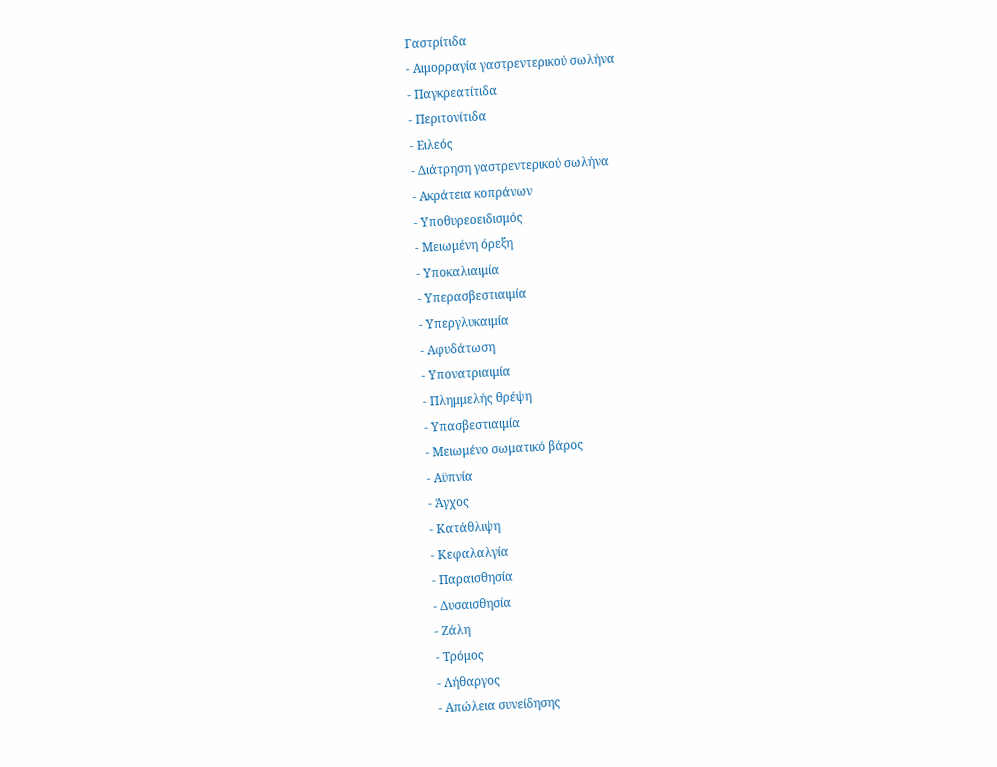Γαστρίτιδα
- Αιμορραγία γαστρεντερικού σωλήνα
- Παγκρεατίτιδα
- Περιτονίτιδα
- Ειλεός
- Διάτρηση γαστρεντερικού σωλήνα
- Ακράτεια κοπράνων
- Υποθυρεοειδισμός
- Μειωμένη όρεξη
- Υποκαλιαιμία
- Υπερασβεστιαιμία
- Υπεργλυκαιμία
- Αφυδάτωση
- Υπονατριαιμία
- Πλημμελής θρέψη
- Υπασβεστιαιμία
- Μειωμένο σωματικό βάρος
- Αϋπνία
- Άγχος
- Κατάθλιψη
- Κεφαλαλγία
- Παραισθησία
- Δυσαισθησία
- Ζάλη
- Τρόμος
- Λήθαργος
- Απώλεια συνείδησης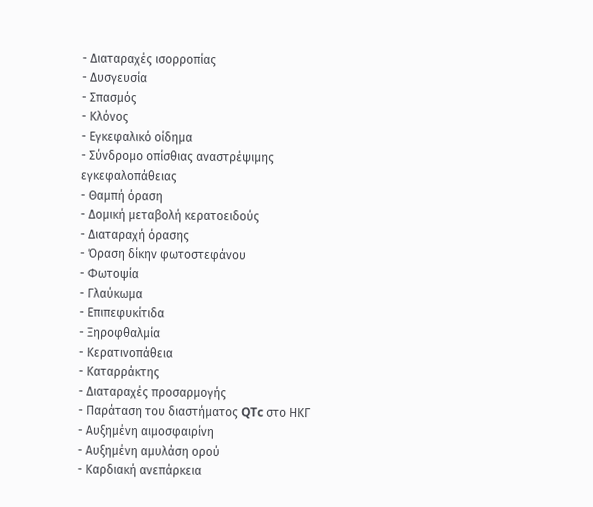- Διαταραχές ισορροπίας
- Δυσγευσία
- Σπασμός
- Κλόνος
- Εγκεφαλικό οίδημα
- Σύνδρομο οπίσθιας αναστρέψιμης εγκεφαλοπάθειας
- Θαμπή όραση
- Δομική μεταβολή κερατοειδούς
- Διαταραχή όρασης
- Όραση δίκην φωτοστεφάνου
- Φωτοψία
- Γλαύκωμα
- Επιπεφυκίτιδα
- Ξηροφθαλμία
- Κερατινοπάθεια
- Καταρράκτης
- Διαταραχές προσαρμογής
- Παράταση του διαστήματος QTc στο ΗΚΓ
- Αυξημένη αιμοσφαιρίνη
- Αυξημένη αμυλάση ορού
- Καρδιακή ανεπάρκεια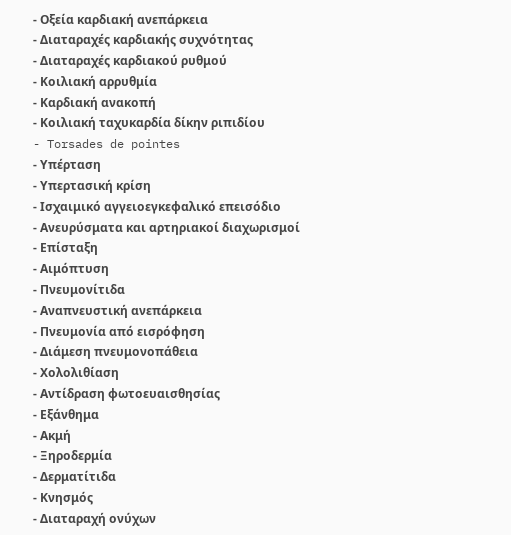- Οξεία καρδιακή ανεπάρκεια
- Διαταραχές καρδιακής συχνότητας
- Διαταραχές καρδιακού ρυθμού
- Κοιλιακή αρρυθμία
- Καρδιακή ανακοπή
- Κοιλιακή ταχυκαρδία δίκην ριπιδίου
- Torsades de pointes
- Υπέρταση
- Υπερτασική κρίση
- Ισχαιμικό αγγειοεγκεφαλικό επεισόδιο
- Ανευρύσματα και αρτηριακοί διαχωρισμοί
- Επίσταξη
- Αιμόπτυση
- Πνευμονίτιδα
- Αναπνευστική ανεπάρκεια
- Πνευμονία από εισρόφηση
- Διάμεση πνευμονοπάθεια
- Χολολιθίαση
- Αντίδραση φωτοευαισθησίας
- Εξάνθημα
- Ακμή
- Ξηροδερμία
- Δερματίτιδα
- Κνησμός
- Διαταραχή ονύχων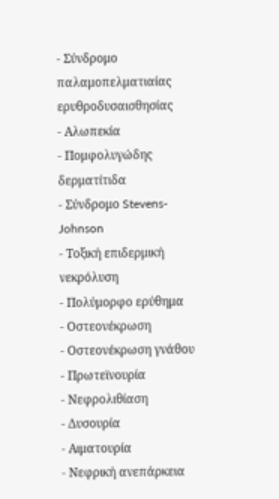- Σύνδρομο παλαμοπελματιαίας ερυθροδυσαισθησίας
- Αλωπεκία
- Πομφολυγώδης δερματίτιδα
- Σύνδρομο Stevens-Johnson
- Τοξική επιδερμική νεκρόλυση
- Πολύμορφο ερύθημα
- Οστεονέκρωση
- Οστεονέκρωση γνάθου
- Πρωτεϊνουρία
- Νεφρολιθίαση
- Δυσουρία
- Αιματουρία
- Νεφρική ανεπάρκεια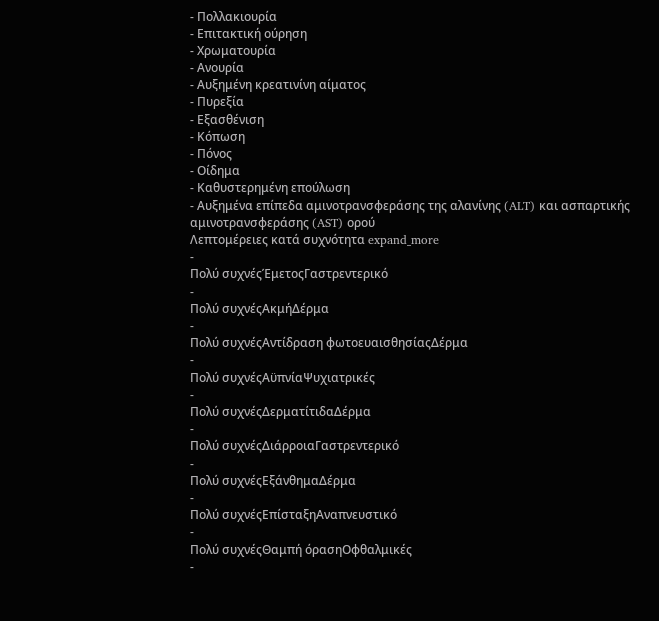- Πολλακιουρία
- Επιτακτική ούρηση
- Χρωματουρία
- Ανουρία
- Αυξημένη κρεατινίνη αίματος
- Πυρεξία
- Εξασθένιση
- Κόπωση
- Πόνος
- Οίδημα
- Καθυστερημένη επούλωση
- Αυξημένα επίπεδα αμινοτρανσφεράσης της αλανίνης (ALT) και ασπαρτικής αμινοτρανσφεράσης (AST) ορού
Λεπτομέρειες κατά συχνότητα expand_more
-
Πολύ συχνέςΈμετοςΓαστρεντερικό
-
Πολύ συχνέςΑκμήΔέρμα
-
Πολύ συχνέςΑντίδραση φωτοευαισθησίαςΔέρμα
-
Πολύ συχνέςΑϋπνίαΨυχιατρικές
-
Πολύ συχνέςΔερματίτιδαΔέρμα
-
Πολύ συχνέςΔιάρροιαΓαστρεντερικό
-
Πολύ συχνέςΕξάνθημαΔέρμα
-
Πολύ συχνέςΕπίσταξηΑναπνευστικό
-
Πολύ συχνέςΘαμπή όρασηΟφθαλμικές
-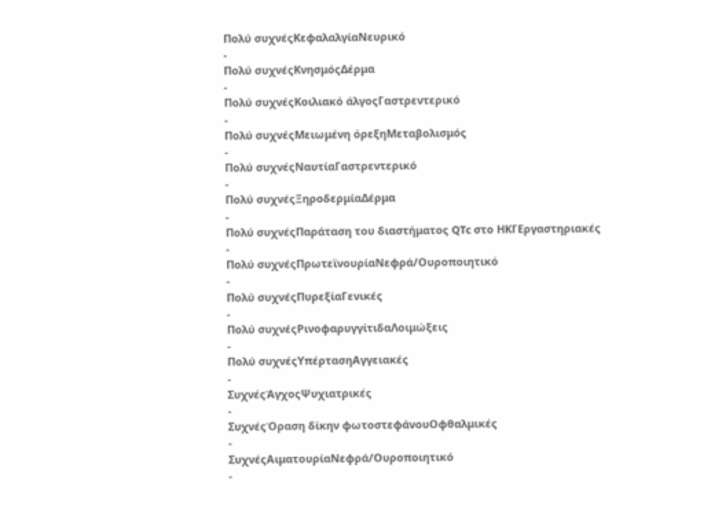Πολύ συχνέςΚεφαλαλγίαΝευρικό
-
Πολύ συχνέςΚνησμόςΔέρμα
-
Πολύ συχνέςΚοιλιακό άλγοςΓαστρεντερικό
-
Πολύ συχνέςΜειωμένη όρεξηΜεταβολισμός
-
Πολύ συχνέςΝαυτίαΓαστρεντερικό
-
Πολύ συχνέςΞηροδερμίαΔέρμα
-
Πολύ συχνέςΠαράταση του διαστήματος QTc στο ΗΚΓΕργαστηριακές
-
Πολύ συχνέςΠρωτεϊνουρίαΝεφρά/Ουροποιητικό
-
Πολύ συχνέςΠυρεξίαΓενικές
-
Πολύ συχνέςΡινοφαρυγγίτιδαΛοιμώξεις
-
Πολύ συχνέςΥπέρτασηΑγγειακές
-
ΣυχνέςΆγχοςΨυχιατρικές
-
ΣυχνέςΌραση δίκην φωτοστεφάνουΟφθαλμικές
-
ΣυχνέςΑιματουρίαΝεφρά/Ουροποιητικό
-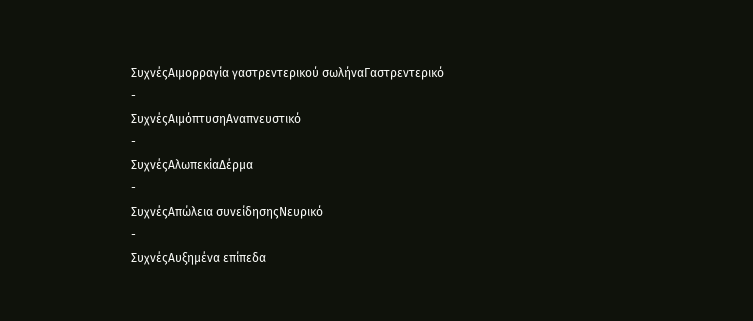ΣυχνέςΑιμορραγία γαστρεντερικού σωλήναΓαστρεντερικό
-
ΣυχνέςΑιμόπτυσηΑναπνευστικό
-
ΣυχνέςΑλωπεκίαΔέρμα
-
ΣυχνέςΑπώλεια συνείδησηςΝευρικό
-
ΣυχνέςΑυξημένα επίπεδα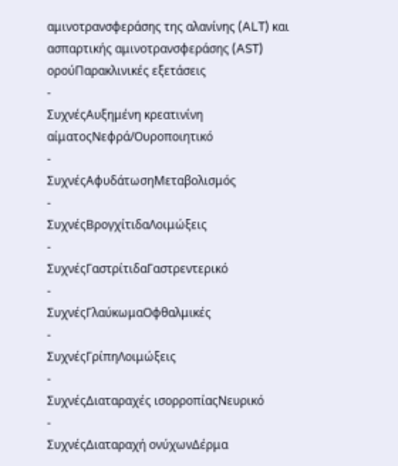αμινοτρανσφεράσης της αλανίνης (ALT) και ασπαρτικής αμινοτρανσφεράσης (AST) ορούΠαρακλινικές εξετάσεις
-
ΣυχνέςΑυξημένη κρεατινίνη αίματοςΝεφρά/Ουροποιητικό
-
ΣυχνέςΑφυδάτωσηΜεταβολισμός
-
ΣυχνέςΒρογχίτιδαΛοιμώξεις
-
ΣυχνέςΓαστρίτιδαΓαστρεντερικό
-
ΣυχνέςΓλαύκωμαΟφθαλμικές
-
ΣυχνέςΓρίπηΛοιμώξεις
-
ΣυχνέςΔιαταραχές ισορροπίαςΝευρικό
-
ΣυχνέςΔιαταραχή ονύχωνΔέρμα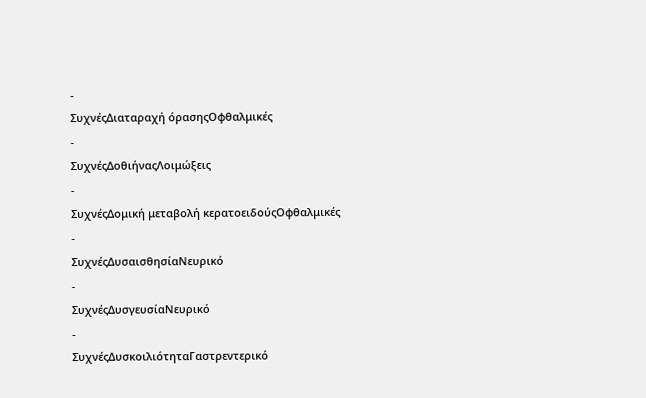-
ΣυχνέςΔιαταραχή όρασηςΟφθαλμικές
-
ΣυχνέςΔοθιήναςΛοιμώξεις
-
ΣυχνέςΔομική μεταβολή κερατοειδούςΟφθαλμικές
-
ΣυχνέςΔυσαισθησίαΝευρικό
-
ΣυχνέςΔυσγευσίαΝευρικό
-
ΣυχνέςΔυσκοιλιότηταΓαστρεντερικό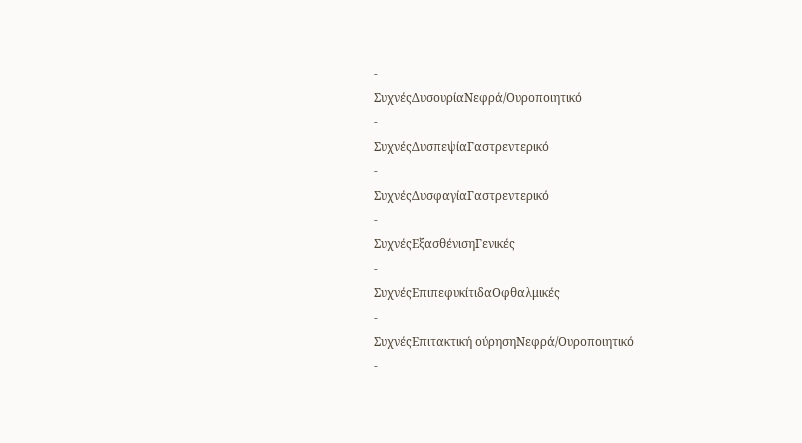-
ΣυχνέςΔυσουρίαΝεφρά/Ουροποιητικό
-
ΣυχνέςΔυσπεψίαΓαστρεντερικό
-
ΣυχνέςΔυσφαγίαΓαστρεντερικό
-
ΣυχνέςΕξασθένισηΓενικές
-
ΣυχνέςΕπιπεφυκίτιδαΟφθαλμικές
-
ΣυχνέςΕπιτακτική ούρησηΝεφρά/Ουροποιητικό
-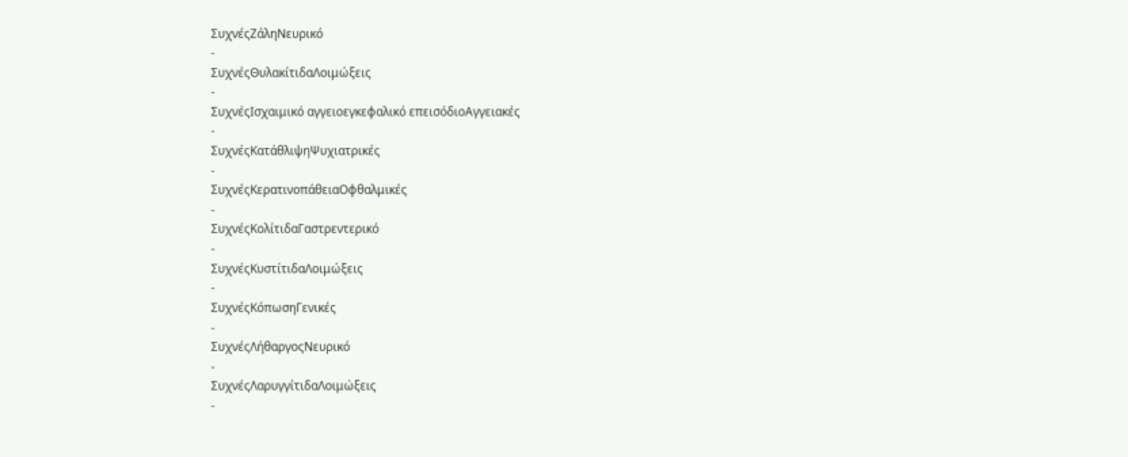ΣυχνέςΖάληΝευρικό
-
ΣυχνέςΘυλακίτιδαΛοιμώξεις
-
ΣυχνέςΙσχαιμικό αγγειοεγκεφαλικό επεισόδιοΑγγειακές
-
ΣυχνέςΚατάθλιψηΨυχιατρικές
-
ΣυχνέςΚερατινοπάθειαΟφθαλμικές
-
ΣυχνέςΚολίτιδαΓαστρεντερικό
-
ΣυχνέςΚυστίτιδαΛοιμώξεις
-
ΣυχνέςΚόπωσηΓενικές
-
ΣυχνέςΛήθαργοςΝευρικό
-
ΣυχνέςΛαρυγγίτιδαΛοιμώξεις
-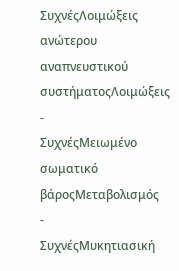ΣυχνέςΛοιμώξεις ανώτερου αναπνευστικού συστήματοςΛοιμώξεις
-
ΣυχνέςΜειωμένο σωματικό βάροςΜεταβολισμός
-
ΣυχνέςΜυκητιασική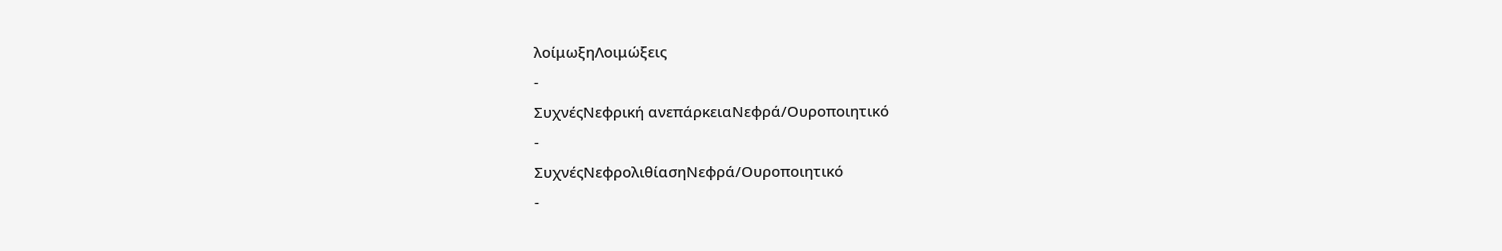λοίμωξηΛοιμώξεις
-
ΣυχνέςΝεφρική ανεπάρκειαΝεφρά/Ουροποιητικό
-
ΣυχνέςΝεφρολιθίασηΝεφρά/Ουροποιητικό
-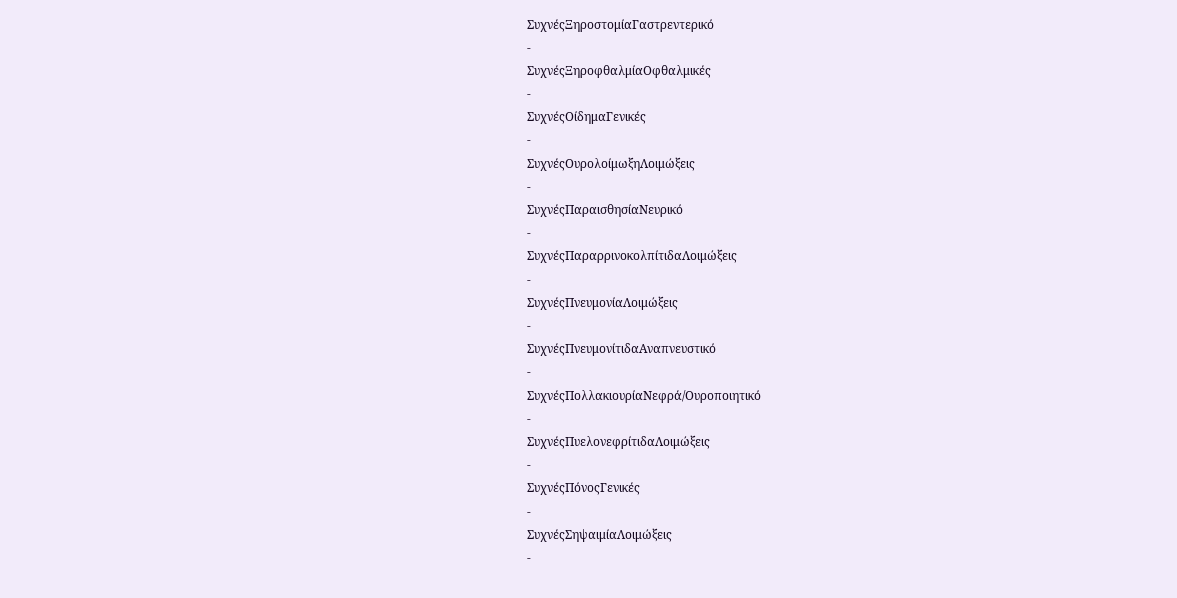ΣυχνέςΞηροστομίαΓαστρεντερικό
-
ΣυχνέςΞηροφθαλμίαΟφθαλμικές
-
ΣυχνέςΟίδημαΓενικές
-
ΣυχνέςΟυρολοίμωξηΛοιμώξεις
-
ΣυχνέςΠαραισθησίαΝευρικό
-
ΣυχνέςΠαραρρινοκολπίτιδαΛοιμώξεις
-
ΣυχνέςΠνευμονίαΛοιμώξεις
-
ΣυχνέςΠνευμονίτιδαΑναπνευστικό
-
ΣυχνέςΠολλακιουρίαΝεφρά/Ουροποιητικό
-
ΣυχνέςΠυελονεφρίτιδαΛοιμώξεις
-
ΣυχνέςΠόνοςΓενικές
-
ΣυχνέςΣηψαιμίαΛοιμώξεις
-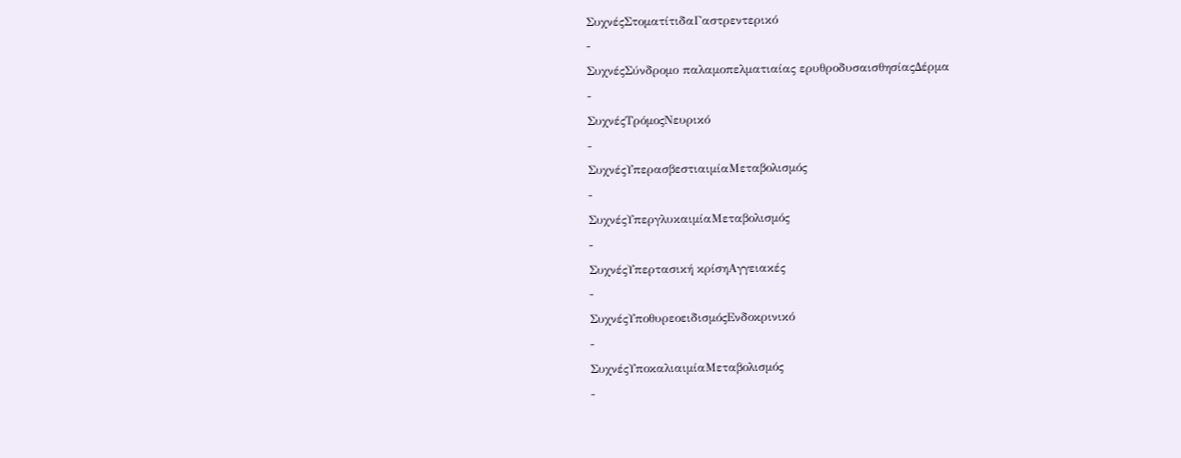ΣυχνέςΣτοματίτιδαΓαστρεντερικό
-
ΣυχνέςΣύνδρομο παλαμοπελματιαίας ερυθροδυσαισθησίαςΔέρμα
-
ΣυχνέςΤρόμοςΝευρικό
-
ΣυχνέςΥπερασβεστιαιμίαΜεταβολισμός
-
ΣυχνέςΥπεργλυκαιμίαΜεταβολισμός
-
ΣυχνέςΥπερτασική κρίσηΑγγειακές
-
ΣυχνέςΥποθυρεοειδισμόςΕνδοκρινικό
-
ΣυχνέςΥποκαλιαιμίαΜεταβολισμός
-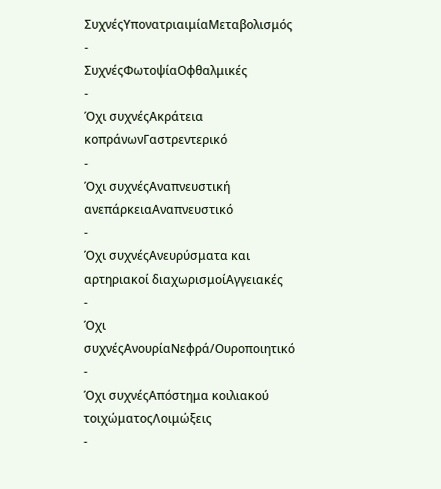ΣυχνέςΥπονατριαιμίαΜεταβολισμός
-
ΣυχνέςΦωτοψίαΟφθαλμικές
-
Όχι συχνέςΑκράτεια κοπράνωνΓαστρεντερικό
-
Όχι συχνέςΑναπνευστική ανεπάρκειαΑναπνευστικό
-
Όχι συχνέςΑνευρύσματα και αρτηριακοί διαχωρισμοίΑγγειακές
-
Όχι συχνέςΑνουρίαΝεφρά/Ουροποιητικό
-
Όχι συχνέςΑπόστημα κοιλιακού τοιχώματοςΛοιμώξεις
-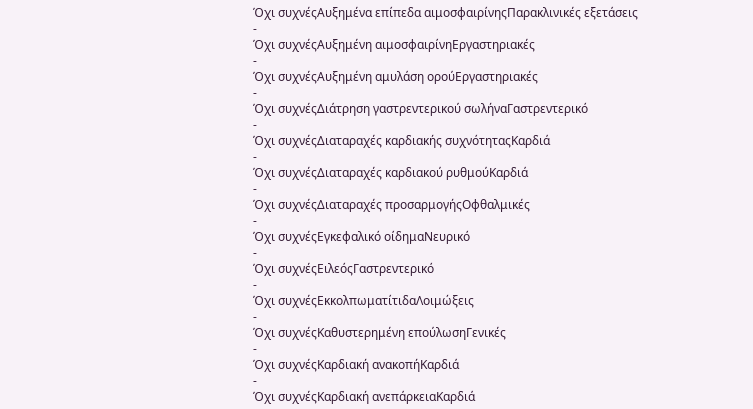Όχι συχνέςΑυξημένα επίπεδα αιμοσφαιρίνηςΠαρακλινικές εξετάσεις
-
Όχι συχνέςΑυξημένη αιμοσφαιρίνηΕργαστηριακές
-
Όχι συχνέςΑυξημένη αμυλάση ορούΕργαστηριακές
-
Όχι συχνέςΔιάτρηση γαστρεντερικού σωλήναΓαστρεντερικό
-
Όχι συχνέςΔιαταραχές καρδιακής συχνότηταςΚαρδιά
-
Όχι συχνέςΔιαταραχές καρδιακού ρυθμούΚαρδιά
-
Όχι συχνέςΔιαταραχές προσαρμογήςΟφθαλμικές
-
Όχι συχνέςΕγκεφαλικό οίδημαΝευρικό
-
Όχι συχνέςΕιλεόςΓαστρεντερικό
-
Όχι συχνέςΕκκολπωματίτιδαΛοιμώξεις
-
Όχι συχνέςΚαθυστερημένη επούλωσηΓενικές
-
Όχι συχνέςΚαρδιακή ανακοπήΚαρδιά
-
Όχι συχνέςΚαρδιακή ανεπάρκειαΚαρδιά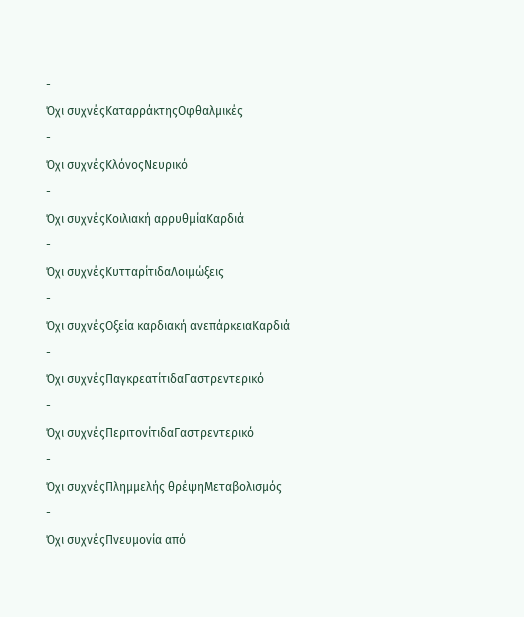-
Όχι συχνέςΚαταρράκτηςΟφθαλμικές
-
Όχι συχνέςΚλόνοςΝευρικό
-
Όχι συχνέςΚοιλιακή αρρυθμίαΚαρδιά
-
Όχι συχνέςΚυτταρίτιδαΛοιμώξεις
-
Όχι συχνέςΟξεία καρδιακή ανεπάρκειαΚαρδιά
-
Όχι συχνέςΠαγκρεατίτιδαΓαστρεντερικό
-
Όχι συχνέςΠεριτονίτιδαΓαστρεντερικό
-
Όχι συχνέςΠλημμελής θρέψηΜεταβολισμός
-
Όχι συχνέςΠνευμονία από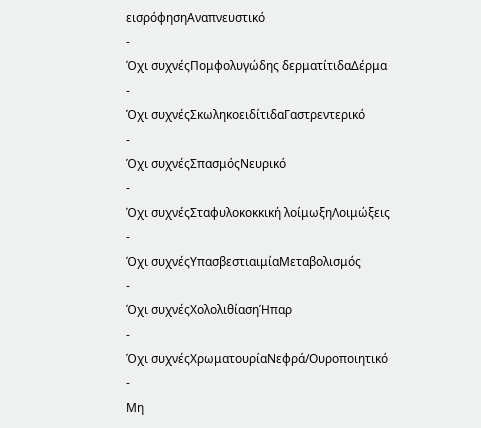εισρόφησηΑναπνευστικό
-
Όχι συχνέςΠομφολυγώδης δερματίτιδαΔέρμα
-
Όχι συχνέςΣκωληκοειδίτιδαΓαστρεντερικό
-
Όχι συχνέςΣπασμόςΝευρικό
-
Όχι συχνέςΣταφυλοκοκκική λοίμωξηΛοιμώξεις
-
Όχι συχνέςΥπασβεστιαιμίαΜεταβολισμός
-
Όχι συχνέςΧολολιθίασηΉπαρ
-
Όχι συχνέςΧρωματουρίαΝεφρά/Ουροποιητικό
-
Μη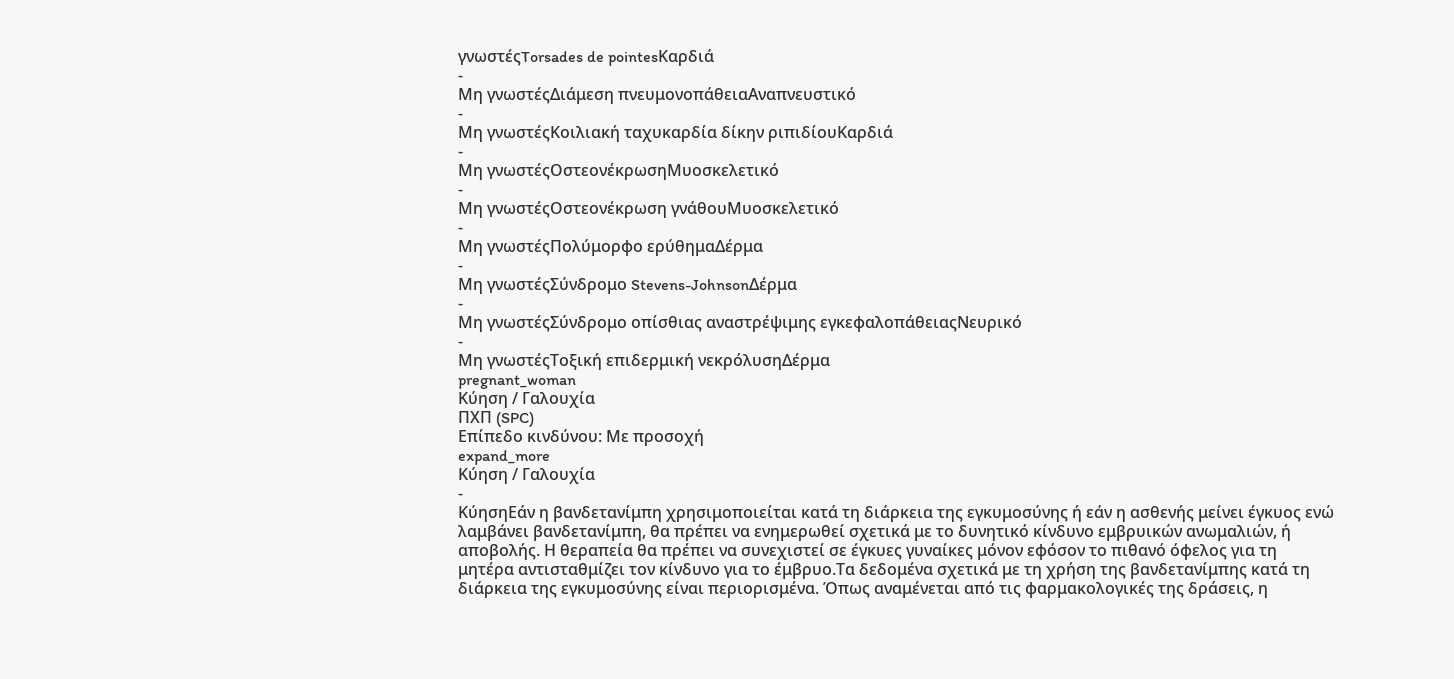γνωστέςTorsades de pointesΚαρδιά
-
Μη γνωστέςΔιάμεση πνευμονοπάθειαΑναπνευστικό
-
Μη γνωστέςΚοιλιακή ταχυκαρδία δίκην ριπιδίουΚαρδιά
-
Μη γνωστέςΟστεονέκρωσηΜυοσκελετικό
-
Μη γνωστέςΟστεονέκρωση γνάθουΜυοσκελετικό
-
Μη γνωστέςΠολύμορφο ερύθημαΔέρμα
-
Μη γνωστέςΣύνδρομο Stevens-JohnsonΔέρμα
-
Μη γνωστέςΣύνδρομο οπίσθιας αναστρέψιμης εγκεφαλοπάθειαςΝευρικό
-
Μη γνωστέςΤοξική επιδερμική νεκρόλυσηΔέρμα
pregnant_woman
Κύηση / Γαλουχία
ΠΧΠ (SPC)
Επίπεδο κινδύνου: Με προσοχή
expand_more
Κύηση / Γαλουχία
-
ΚύησηΕάν η βανδετανίμπη χρησιμοποιείται κατά τη διάρκεια της εγκυμοσύνης ή εάν η ασθενής μείνει έγκυος ενώ λαμβάνει βανδετανίμπη, θα πρέπει να ενημερωθεί σχετικά με το δυνητικό κίνδυνο εμβρυικών ανωμαλιών, ή αποβολής. Η θεραπεία θα πρέπει να συνεχιστεί σε έγκυες γυναίκες μόνον εφόσον το πιθανό όφελος για τη μητέρα αντισταθμίζει τον κίνδυνο για το έμβρυο.Τα δεδομένα σχετικά με τη χρήση της βανδετανίμπης κατά τη διάρκεια της εγκυμοσύνης είναι περιορισμένα. Όπως αναμένεται από τις φαρμακολογικές της δράσεις, η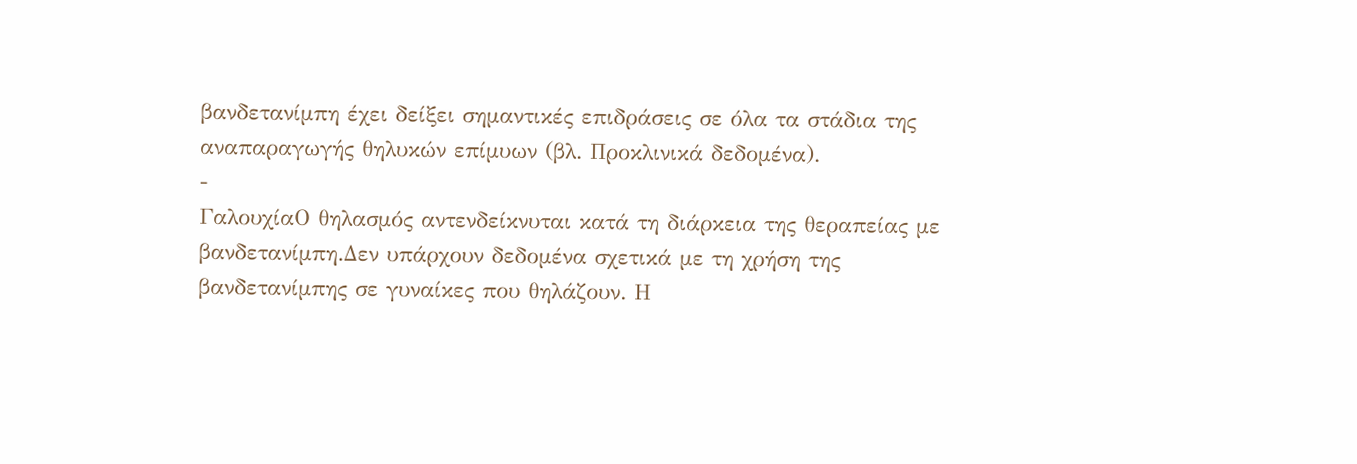βανδετανίμπη έχει δείξει σημαντικές επιδράσεις σε όλα τα στάδια της αναπαραγωγής θηλυκών επίμυων (βλ. Προκλινικά δεδομένα).
-
ΓαλουχίαΟ θηλασμός αντενδείκνυται κατά τη διάρκεια της θεραπείας με βανδετανίμπη.Δεν υπάρχουν δεδομένα σχετικά με τη χρήση της βανδετανίμπης σε γυναίκες που θηλάζουν. Η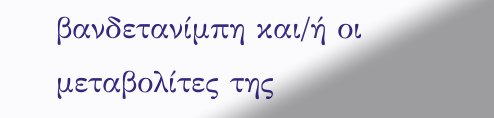βανδετανίμπη και/ή οι μεταβολίτες της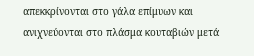απεκκρίνονται στο γάλα επίμυων και ανιχνεύονται στο πλάσμα κουταβιών μετά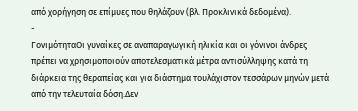από χορήγηση σε επίμυες που θηλάζουν (βλ. Προκλινικά δεδομένα).
-
ΓονιμότηταΟι γυναίκες σε αναπαραγωγική ηλικία και οι γόνινοι άνδρες πρέπει να χρησιμοποιούν αποτελεσματικά μέτρα αντισύλληψης κατά τη διάρκεια της θεραπείας και για διάστημα τουλάχιστον τεσσάρων μηνών μετά από την τελευταία δόση.Δεν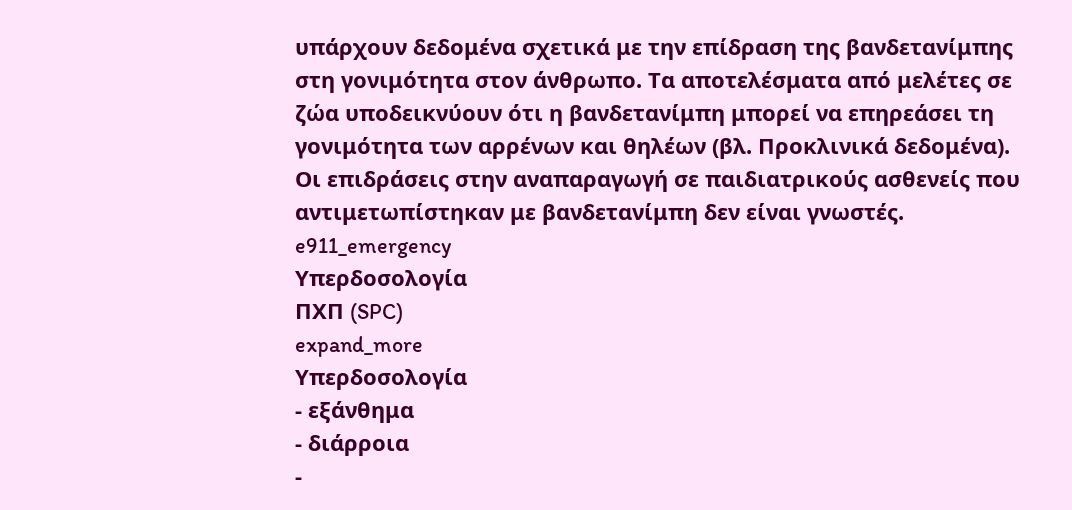υπάρχουν δεδομένα σχετικά με την επίδραση της βανδετανίμπης στη γονιμότητα στον άνθρωπο. Τα αποτελέσματα από μελέτες σε ζώα υποδεικνύουν ότι η βανδετανίμπη μπορεί να επηρεάσει τη γονιμότητα των αρρένων και θηλέων (βλ. Προκλινικά δεδομένα). Οι επιδράσεις στην αναπαραγωγή σε παιδιατρικούς ασθενείς που αντιμετωπίστηκαν με βανδετανίμπη δεν είναι γνωστές.
e911_emergency
Υπερδοσολογία
ΠΧΠ (SPC)
expand_more
Υπερδοσολογία
- εξάνθημα
- διάρροια
-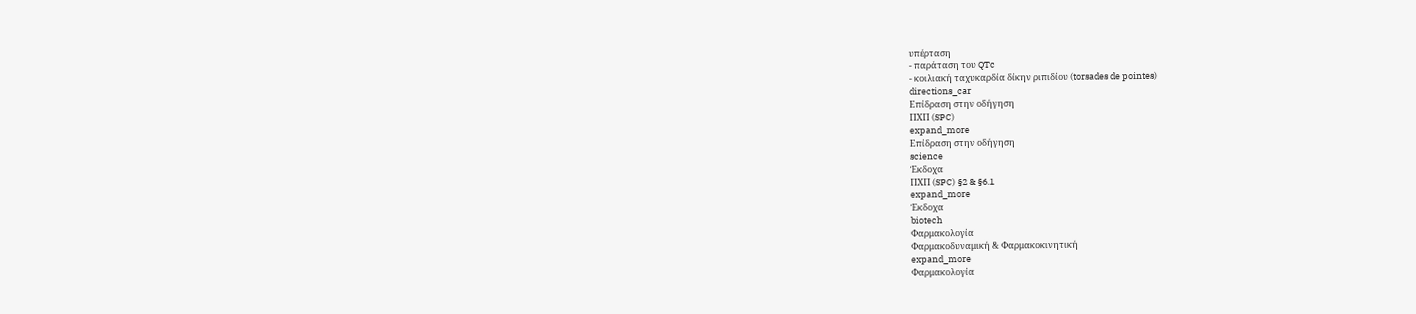υπέρταση
- παράταση του QTc
- κοιλιακή ταχυκαρδία δίκην ριπιδίου (torsades de pointes)
directions_car
Επίδραση στην οδήγηση
ΠΧΠ (SPC)
expand_more
Επίδραση στην οδήγηση
science
Έκδοχα
ΠΧΠ (SPC) §2 & §6.1
expand_more
Έκδοχα
biotech
Φαρμακολογία
Φαρμακοδυναμική & Φαρμακοκινητική
expand_more
Φαρμακολογία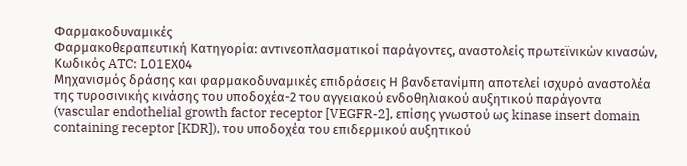Φαρμακοδυναμικές
Φαρμακοθεραπευτική Kατηγορία: αντινεοπλασματικοί παράγοντες, αναστολείς πρωτεϊνικών κινασών, Κωδικός ATC: L01ΕX04
Μηχανισμός δράσης και φαρμακοδυναμικές επιδράσεις Η βανδετανίμπη αποτελεί ισχυρό αναστολέα της τυροσινικής κινάσης του υποδοχέα-2 του αγγειακού ενδοθηλιακού αυξητικού παράγοντα (vascular endothelial growth factor receptor [VEGFR-2], επίσης γνωστού ως kinase insert domain containing receptor [KDR]), του υποδοχέα του επιδερμικού αυξητικού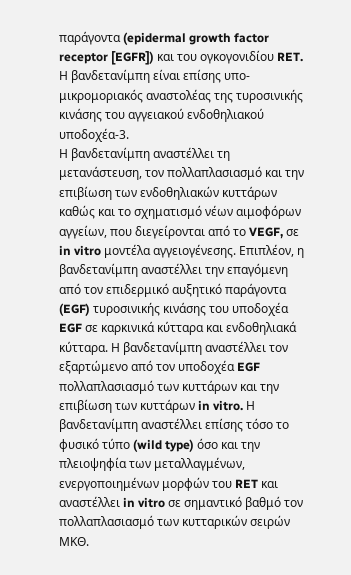παράγοντα (epidermal growth factor receptor [EGFR]) και του ογκογονιδίου RET. Η βανδετανίμπη είναι επίσης υπο-μικρομοριακός αναστολέας της τυροσινικής κινάσης του αγγειακού ενδοθηλιακού υποδοχέα-3.
Η βανδετανίμπη αναστέλλει τη μετανάστευση, τον πολλαπλασιασμό και την επιβίωση των ενδοθηλιακών κυττάρων καθώς και το σχηματισμό νέων αιμοφόρων αγγείων, που διεγείρονται από το VEGF, σε in vitro μοντέλα αγγειογένεσης. Επιπλέον, η βανδετανίμπη αναστέλλει την επαγόμενη από τον επιδερμικό αυξητικό παράγοντα (EGF) τυροσινικής κινάσης του υποδοχέα EGF σε καρκινικά κύτταρα και ενδοθηλιακά κύτταρα. Η βανδετανίμπη αναστέλλει τον εξαρτώμενο από τον υποδοχέα EGF πολλαπλασιασμό των κυττάρων και την επιβίωση των κυττάρων in vitro. Η βανδετανίμπη αναστέλλει επίσης τόσο το φυσικό τύπο (wild type) όσο και την πλειοψηφία των μεταλλαγμένων, ενεργοποιημένων μορφών του RET και αναστέλλει in vitro σε σημαντικό βαθμό τον πολλαπλασιασμό των κυτταρικών σειρών ΜΚΘ.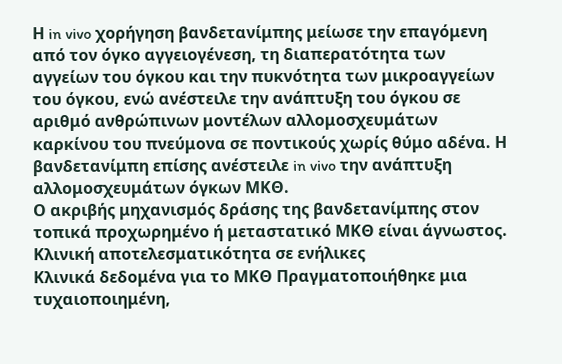Η in vivo χορήγηση βανδετανίμπης μείωσε την επαγόμενη από τον όγκο αγγειογένεση, τη διαπερατότητα των αγγείων του όγκου και την πυκνότητα των μικροαγγείων του όγκου, ενώ ανέστειλε την ανάπτυξη του όγκου σε αριθμό ανθρώπινων μοντέλων αλλομοσχευμάτων καρκίνου του πνεύμονα σε ποντικούς χωρίς θύμο αδένα. Η βανδετανίμπη επίσης ανέστειλε in vivo την ανάπτυξη αλλομοσχευμάτων όγκων ΜΚΘ.
Ο ακριβής μηχανισμός δράσης της βανδετανίμπης στον τοπικά προχωρημένο ή μεταστατικό ΜΚΘ είναι άγνωστος.
Κλινική αποτελεσματικότητα σε ενήλικες
Κλινικά δεδομένα για το ΜΚΘ Πραγματοποιήθηκε μια τυχαιοποιημένη,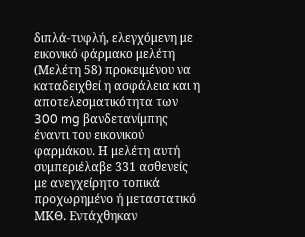διπλά-τυφλή, ελεγχόμενη με εικονικό φάρμακο μελέτη (Μελέτη 58) προκειμένου να καταδειχθεί η ασφάλεια και η αποτελεσματικότητα των 300 mg βανδετανίμπης έναντι του εικονικού φαρμάκου. Η μελέτη αυτή συμπεριέλαβε 331 ασθενείς με ανεγχείρητο τοπικά προχωρημένο ή μεταστατικό ΜΚΘ. Εντάχθηκαν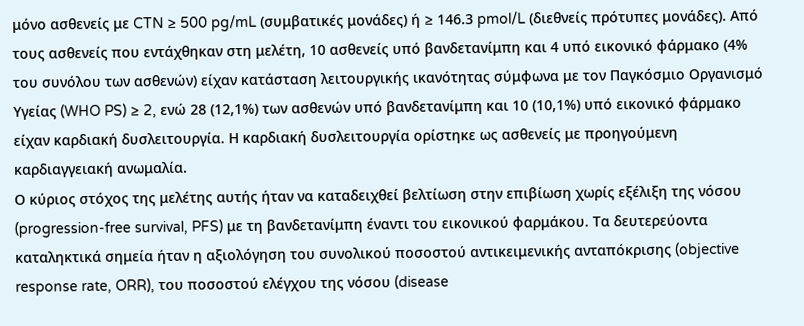μόνο ασθενείς με CTN ≥ 500 pg/mL (συμβατικές μονάδες) ή ≥ 146.3 pmol/L (διεθνείς πρότυπες μονάδες). Από τους ασθενείς που εντάχθηκαν στη μελέτη, 10 ασθενείς υπό βανδετανίμπη και 4 υπό εικονικό φάρμακο (4% του συνόλου των ασθενών) είχαν κατάσταση λειτουργικής ικανότητας σύμφωνα με τoν Παγκόσμιο Οργανισμό Υγείας (WHO PS) ≥ 2, ενώ 28 (12,1%) των ασθενών υπό βανδετανίμπη και 10 (10,1%) υπό εικονικό φάρμακο είχαν καρδιακή δυσλειτουργία. Η καρδιακή δυσλειτουργία ορίστηκε ως ασθενείς με προηγούμενη καρδιαγγειακή ανωμαλία.
Ο κύριος στόχος της μελέτης αυτής ήταν να καταδειχθεί βελτίωση στην επιβίωση χωρίς εξέλιξη της νόσου (progression-free survival, PFS) με τη βανδετανίμπη έναντι του εικονικού φαρμάκου. Τα δευτερεύοντα καταληκτικά σημεία ήταν η αξιολόγηση του συνολικού ποσοστού αντικειμενικής ανταπόκρισης (objective response rate, ORR), του ποσοστού ελέγχου της νόσου (disease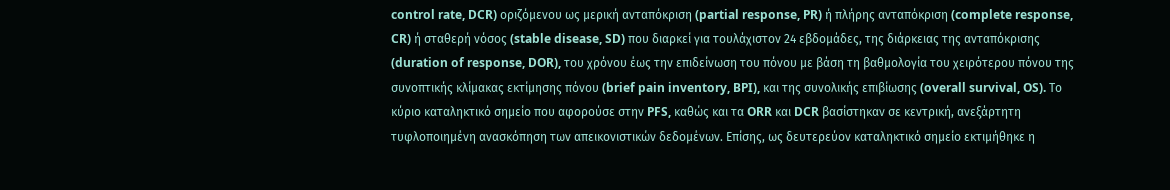control rate, DCR) οριζόμενου ως μερική ανταπόκριση (partial response, PR) ή πλήρης ανταπόκριση (complete response, CR) ή σταθερή νόσος (stable disease, SD) που διαρκεί για τουλάχιστον 24 εβδομάδες, της διάρκειας της ανταπόκρισης (duration of response, DOR), του χρόνου έως την επιδείνωση του πόνου με βάση τη βαθμολογία του χειρότερου πόνου της συνοπτικής κλίμακας εκτίμησης πόνου (brief pain inventory, BPI), και της συνολικής επιβίωσης (overall survival, OS). Το κύριο καταληκτικό σημείο που αφορούσε στην PFS, καθώς και τα ORR και DCR βασίστηκαν σε κεντρική, ανεξάρτητη τυφλοποιημένη ανασκόπηση των απεικονιστικών δεδομένων. Επίσης, ως δευτερεύον καταληκτικό σημείο εκτιμήθηκε η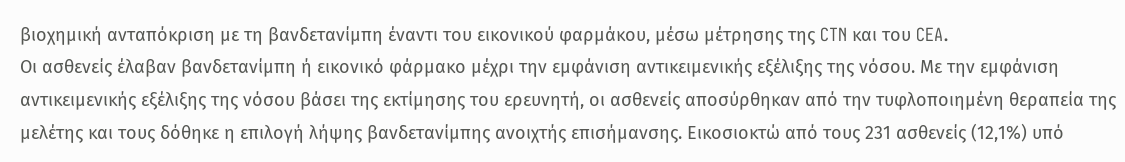βιοχημική ανταπόκριση με τη βανδετανίμπη έναντι του εικονικού φαρμάκου, μέσω μέτρησης της CTN και του CEA.
Οι ασθενείς έλαβαν βανδετανίμπη ή εικονικό φάρμακο μέχρι την εμφάνιση αντικειμενικής εξέλιξης της νόσου. Με την εμφάνιση αντικειμενικής εξέλιξης της νόσου βάσει της εκτίμησης του ερευνητή, οι ασθενείς αποσύρθηκαν από την τυφλοποιημένη θεραπεία της μελέτης και τους δόθηκε η επιλογή λήψης βανδετανίμπης ανοιχτής επισήμανσης. Εικοσιοκτώ από τους 231 ασθενείς (12,1%) υπό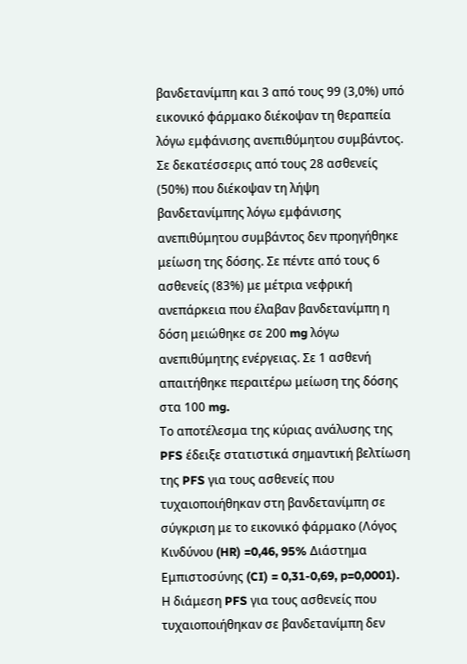βανδετανίμπη και 3 από τους 99 (3,0%) υπό εικονικό φάρμακο διέκοψαν τη θεραπεία λόγω εμφάνισης ανεπιθύμητου συμβάντος. Σε δεκατέσσερις από τους 28 ασθενείς (50%) που διέκοψαν τη λήψη βανδετανίμπης λόγω εμφάνισης ανεπιθύμητου συμβάντος δεν προηγήθηκε μείωση της δόσης. Σε πέντε από τους 6 ασθενείς (83%) με μέτρια νεφρική ανεπάρκεια που έλαβαν βανδετανίμπη η δόση μειώθηκε σε 200 mg λόγω ανεπιθύμητης ενέργειας. Σε 1 ασθενή απαιτήθηκε περαιτέρω μείωση της δόσης στα 100 mg.
Το αποτέλεσμα της κύριας ανάλυσης της PFS έδειξε στατιστικά σημαντική βελτίωση της PFS για τους ασθενείς που τυχαιοποιήθηκαν στη βανδετανίμπη σε σύγκριση με το εικονικό φάρμακο (Λόγος Κινδύνου (HR) =0,46, 95% Διάστημα Εμπιστοσύνης (CI) = 0,31-0,69, p=0,0001).
Η διάμεση PFS για τους ασθενείς που τυχαιοποιήθηκαν σε βανδετανίμπη δεν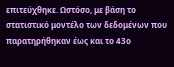επιτεύχθηκε. Ωστόσο, με βάση το στατιστικό μοντέλο των δεδομένων που παρατηρήθηκαν έως και το 43ο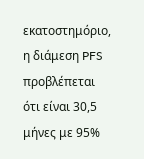εκατοστημόριο, η διάμεση PFS προβλέπεται ότι είναι 30,5 μήνες με 95%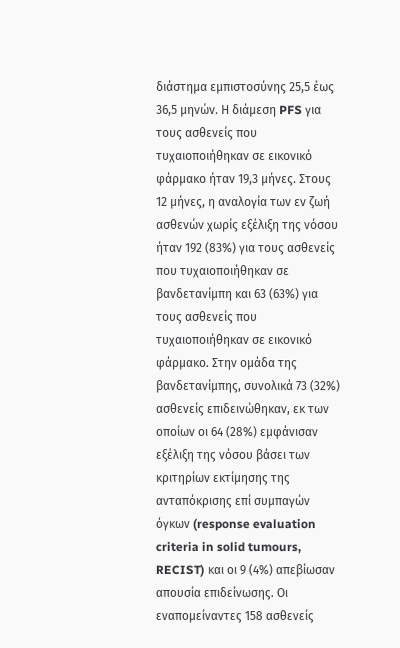διάστημα εμπιστοσύνης 25,5 έως 36,5 μηνών. Η διάμεση PFS για τους ασθενείς που τυχαιοποιήθηκαν σε εικονικό φάρμακο ήταν 19,3 μήνες. Στους 12 μήνες, η αναλογία των εν ζωή ασθενών χωρίς εξέλιξη της νόσου ήταν 192 (83%) για τους ασθενείς που τυχαιοποιήθηκαν σε βανδετανίμπη και 63 (63%) για τους ασθενείς που τυχαιοποιήθηκαν σε εικονικό φάρμακο. Στην ομάδα της βανδετανίμπης, συνολικά 73 (32%) ασθενείς επιδεινώθηκαν, εκ των οποίων οι 64 (28%) εμφάνισαν εξέλιξη της νόσου βάσει των κριτηρίων εκτίμησης της ανταπόκρισης επί συμπαγών όγκων (response evaluation criteria in solid tumours, RECIST) και οι 9 (4%) απεβίωσαν απουσία επιδείνωσης. Οι εναπομείναντες 158 ασθενείς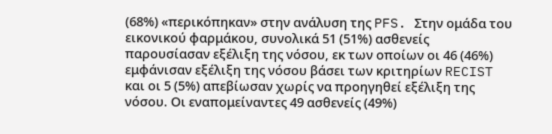(68%) «περικόπηκαν» στην ανάλυση της PFS. Στην ομάδα του εικονικού φαρμάκου, συνολικά 51 (51%) ασθενείς παρουσίασαν εξέλιξη της νόσου, εκ των οποίων οι 46 (46%) εμφάνισαν εξέλιξη της νόσου βάσει των κριτηρίων RECIST και οι 5 (5%) απεβίωσαν χωρίς να προηγηθεί εξέλιξη της νόσου. Οι εναπομείναντες 49 ασθενείς (49%)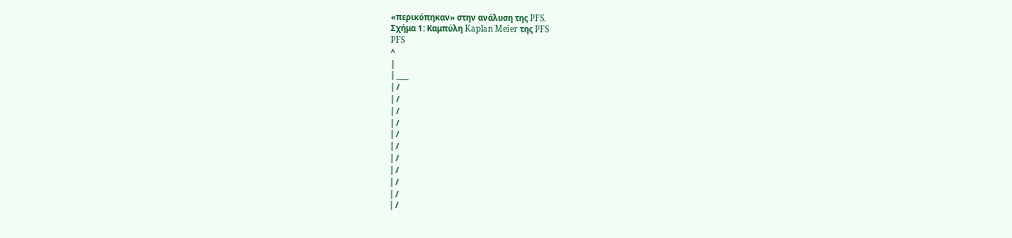«περικόπηκαν» στην ανάλυση της PFS.
Σχήμα 1: Καμπύλη Kaplan Meier της PFS
PFS
^
|
| ____
| /
| /
| /
| /
| /
| /
| /
| /
| /
| /
| /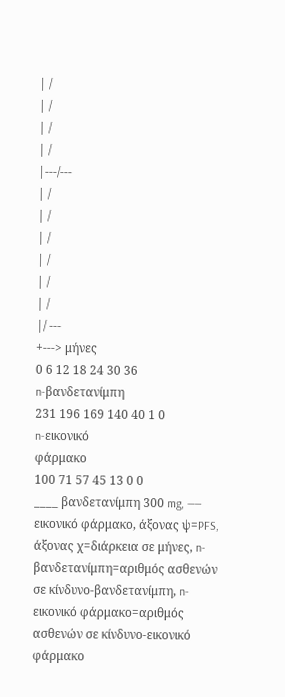| /
| /
| /
| /
|---/---
| /
| /
| /
| /
| /
| /
|/ ---
+---> μήνες
0 6 12 18 24 30 36
n-βανδετανίμπη
231 196 169 140 40 1 0
n-εικονικό
φάρμακο
100 71 57 45 13 0 0
____ βανδετανίμπη 300 mg, —— εικονικό φάρμακο, άξονας ψ=PFS, άξονας χ=διάρκεια σε μήνες, n-βανδετανίμπη=αριθμός ασθενών σε κίνδυνο-βανδετανίμπη, n-εικονικό φάρμακο=αριθμός ασθενών σε κίνδυνο-εικονικό φάρμακο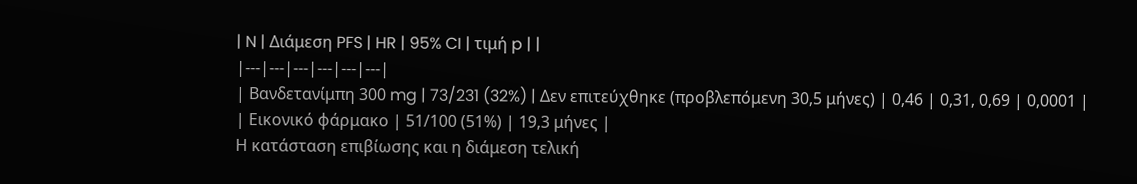| N | Διάμεση PFS | HR | 95% CI | τιμή p | |
|---|---|---|---|---|---|
| Βανδετανίμπη 300 mg | 73/231 (32%) | Δεν επιτεύχθηκε (προβλεπόμενη 30,5 μήνες) | 0,46 | 0,31, 0,69 | 0,0001 |
| Εικονικό φάρμακο | 51/100 (51%) | 19,3 μήνες |
Η κατάσταση επιβίωσης και η διάμεση τελική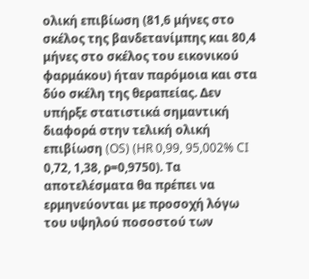ολική επιβίωση (81,6 μήνες στο σκέλος της βανδετανίμπης και 80,4 μήνες στο σκέλος του εικονικού φαρμάκου) ήταν παρόμοια και στα δύο σκέλη της θεραπείας. Δεν υπήρξε στατιστικά σημαντική διαφορά στην τελική ολική επιβίωση (OS) (HR 0,99, 95,002% CI 0,72, 1,38, ρ=0,9750). Τα αποτελέσματα θα πρέπει να ερμηνεύονται με προσοχή λόγω του υψηλού ποσοστού των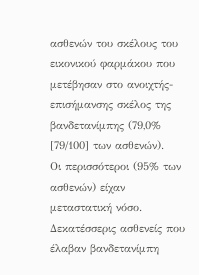ασθενών του σκέλους του εικονικού φαρμάκου που μετέβησαν στο ανοιχτής-επισήμανσης σκέλος της βανδετανίμπης (79,0% [79/100] των ασθενών).
Οι περισσότεροι (95% των ασθενών) είχαν μεταστατική νόσο. Δεκατέσσερις ασθενείς που έλαβαν βανδετανίμπη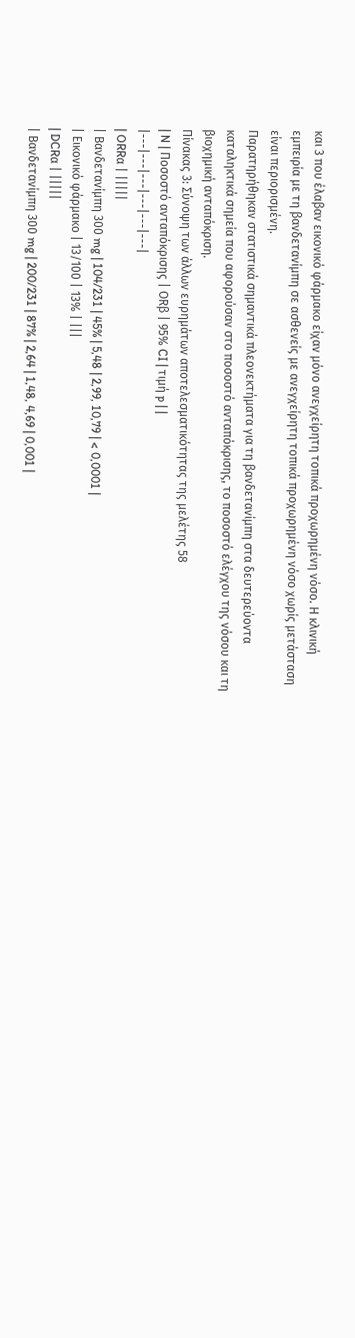και 3 που έλαβαν εικονικό φάρμακο είχαν μόνο ανεγχείρητη τοπικά προχωρημένη νόσο. Η κλινική εμπειρία με τη βανδετανίμπη σε ασθενείς με ανεγχείρητη τοπικά προχωρημένη νόσο χωρίς μετάσταση είναι περιορισμένη.
Παρατηρήθηκαν στατιστικά σημαντικά πλεονεκτήματα για τη βανδετανίμπη στα δευτερεύοντα καταληκτικά σημεία που αφορούσαν στο ποσοστό ανταπόκρισης, το ποσοστό ελέγχου της νόσου και τη βιοχημική ανταπόκριση.
Πίνακας 3: Σύνοψη των άλλων ευρημάτων αποτελεσματικότητας της μελέτης 58
| N | Ποσοστό ανταπόκρισης | ORβ | 95% CI | τιμή p | |
|---|---|---|---|---|---|
| ORRα | |||||
| Βανδετανίμπη 300 mg | 104/231 | 45% | 5,48 | 2,99, 10,79 | < 0,0001 |
| Εικονικό φάρμακο | 13/100 | 13% | |||
| DCRα | |||||
| Βανδετανίμπη 300 mg | 200/231 | 87% | 2,64 | 1,48, 4,69 | 0,001 |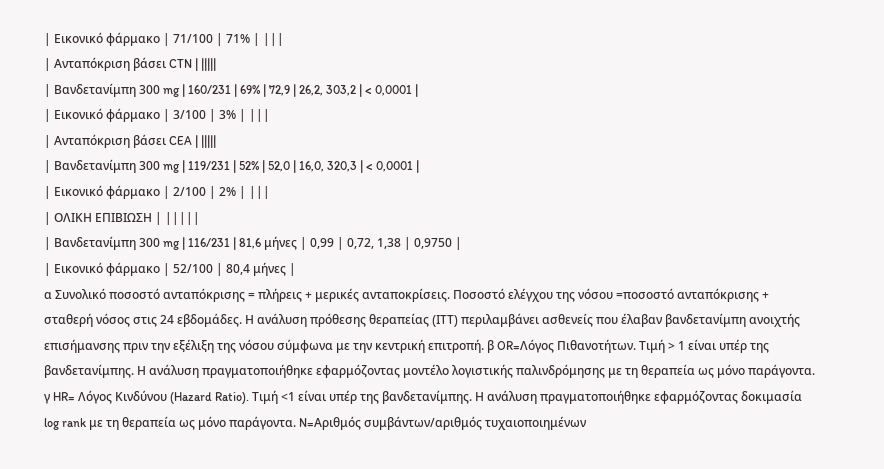| Εικονικό φάρμακο | 71/100 | 71% | |||
| Ανταπόκριση βάσει CTN | |||||
| Βανδετανίμπη 300 mg | 160/231 | 69% | 72,9 | 26,2, 303,2 | < 0,0001 |
| Εικονικό φάρμακο | 3/100 | 3% | |||
| Ανταπόκριση βάσει CEA | |||||
| Βανδετανίμπη 300 mg | 119/231 | 52% | 52,0 | 16,0, 320,3 | < 0,0001 |
| Εικονικό φάρμακο | 2/100 | 2% | |||
| ΟΛΙΚΗ ΕΠΙΒΙΩΣΗ | |||||
| Βανδετανίμπη 300 mg | 116/231 | 81,6 μήνες | 0,99 | 0,72, 1,38 | 0,9750 |
| Εικονικό φάρμακο | 52/100 | 80,4 μήνες |
α Συνολικό ποσοστό ανταπόκρισης = πλήρεις + μερικές ανταποκρίσεις. Ποσοστό ελέγχου της νόσου =ποσοστό ανταπόκρισης + σταθερή νόσος στις 24 εβδομάδες. Η ανάλυση πρόθεσης θεραπείας (ITT) περιλαμβάνει ασθενείς που έλαβαν βανδετανίμπη ανοιχτής επισήμανσης πριν την εξέλιξη της νόσου σύμφωνα με την κεντρική επιτροπή. β OR=Λόγος Πιθανοτήτων. Τιμή > 1 είναι υπέρ της βανδετανίμπης. Η ανάλυση πραγματοποιήθηκε εφαρμόζοντας μοντέλο λογιστικής παλινδρόμησης με τη θεραπεία ως μόνο παράγοντα. γ HR= Λόγος Κινδύνου (Hazard Ratio). Τιμή <1 είναι υπέρ της βανδετανίμπης. Η ανάλυση πραγματοποιήθηκε εφαρμόζοντας δοκιμασία log rank με τη θεραπεία ως μόνο παράγοντα. N=Αριθμός συμβάντων/αριθμός τυχαιοποιημένων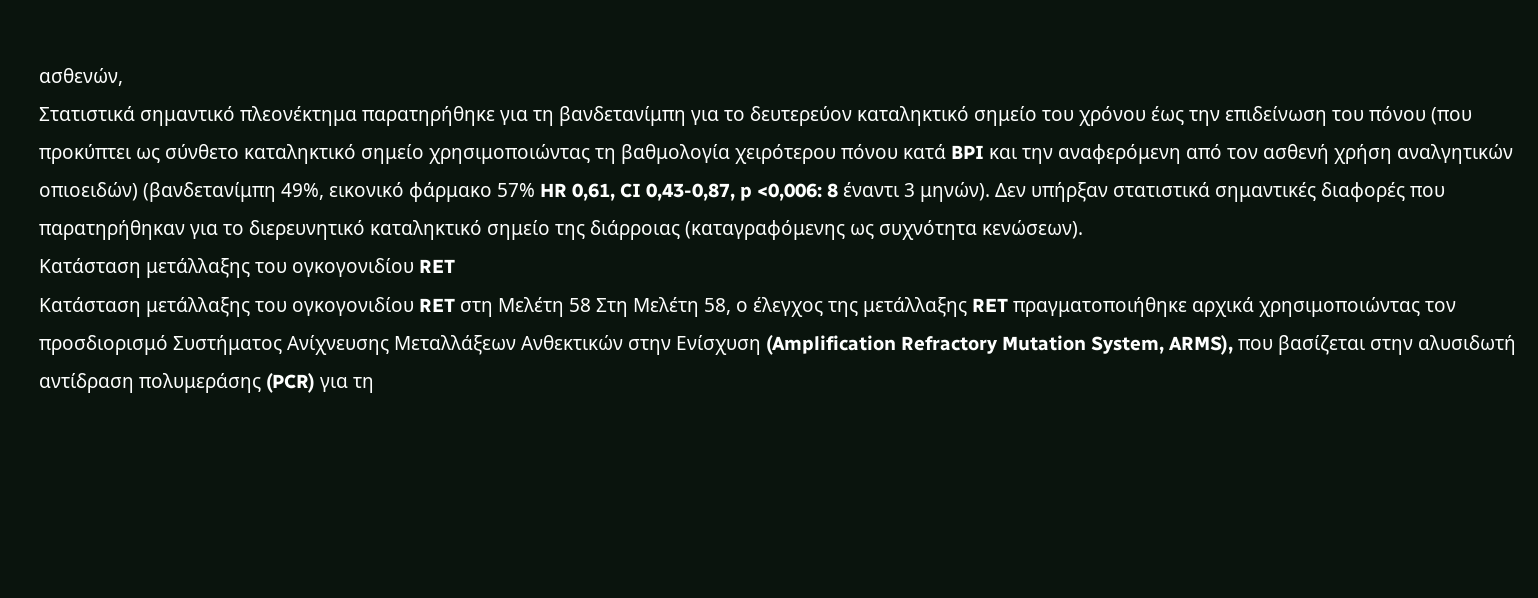ασθενών,
Στατιστικά σημαντικό πλεονέκτημα παρατηρήθηκε για τη βανδετανίμπη για το δευτερεύον καταληκτικό σημείο του χρόνου έως την επιδείνωση του πόνου (που προκύπτει ως σύνθετο καταληκτικό σημείο χρησιμοποιώντας τη βαθμολογία χειρότερου πόνου κατά BPI και την αναφερόμενη από τον ασθενή χρήση αναλγητικών οπιοειδών) (βανδετανίμπη 49%, εικονικό φάρμακο 57% HR 0,61, CI 0,43-0,87, p <0,006: 8 έναντι 3 μηνών). Δεν υπήρξαν στατιστικά σημαντικές διαφορές που παρατηρήθηκαν για το διερευνητικό καταληκτικό σημείο της διάρροιας (καταγραφόμενης ως συχνότητα κενώσεων).
Κατάσταση μετάλλαξης του ογκογονιδίου RET
Κατάσταση μετάλλαξης του ογκογονιδίου RET στη Μελέτη 58 Στη Μελέτη 58, ο έλεγχος της μετάλλαξης RET πραγματοποιήθηκε αρχικά χρησιμοποιώντας τον προσδιορισμό Συστήματος Ανίχνευσης Μεταλλάξεων Ανθεκτικών στην Ενίσχυση (Amplification Refractory Mutation System, ARMS), που βασίζεται στην αλυσιδωτή αντίδραση πολυμεράσης (PCR) για τη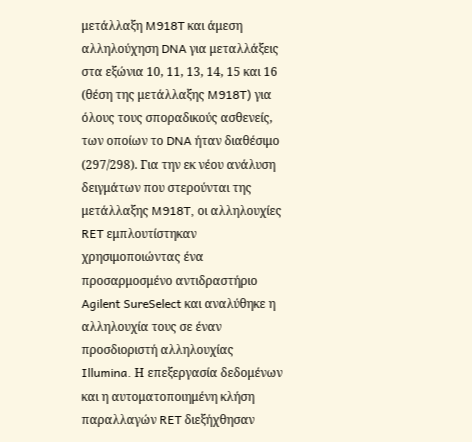μετάλλαξη M918T και άμεση αλληλούχηση DNA για μεταλλάξεις στα εξώνια 10, 11, 13, 14, 15 και 16 (θέση της μετάλλαξης M918T) για όλους τους σποραδικούς ασθενείς, των οποίων το DNA ήταν διαθέσιμο (297/298). Για την εκ νέου ανάλυση δειγμάτων που στερούνται της μετάλλαξης M918T, οι αλληλουχίες RET εμπλουτίστηκαν χρησιμοποιώντας ένα προσαρμοσμένο αντιδραστήριο Agilent SureSelect και αναλύθηκε η αλληλουχία τους σε έναν προσδιοριστή αλληλουχίας Illumina. Η επεξεργασία δεδομένων και η αυτοματοποιημένη κλήση παραλλαγών RET διεξήχθησαν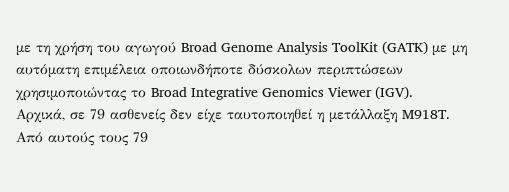με τη χρήση του αγωγού Broad Genome Analysis ToolKit (GATK) με μη αυτόματη επιμέλεια οποιωνδήποτε δύσκολων περιπτώσεων χρησιμοποιώντας το Broad Integrative Genomics Viewer (IGV).
Αρχικά, σε 79 ασθενείς δεν είχε ταυτοποιηθεί η μετάλλαξη M918T. Από αυτούς τους 79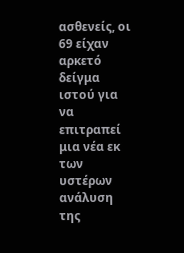ασθενείς, οι 69 είχαν αρκετό δείγμα ιστού για να επιτραπεί μια νέα εκ των υστέρων ανάλυση της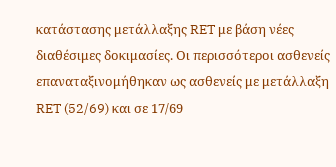κατάστασης μετάλλαξης RET με βάση νέες διαθέσιμες δοκιμασίες. Οι περισσότεροι ασθενείς επαναταξινομήθηκαν ως ασθενείς με μετάλλαξη RET (52/69) και σε 17/69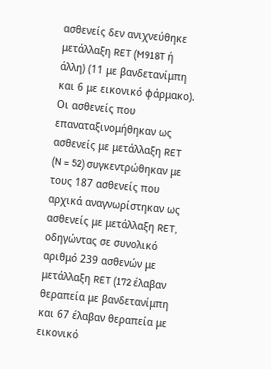ασθενείς δεν ανιχνεύθηκε μετάλλαξη RET (M918T ή άλλη) (11 με βανδετανίμπη και 6 με εικονικό φάρμακο). Οι ασθενείς που επαναταξινομήθηκαν ως ασθενείς με μετάλλαξη RET (N = 52) συγκεντρώθηκαν με τους 187 ασθενείς που αρχικά αναγνωρίστηκαν ως ασθενείς με μετάλλαξη RET, οδηγώντας σε συνολικό αριθμό 239 ασθενών με μετάλλαξη RET (172 έλαβαν θεραπεία με βανδετανίμπη και 67 έλαβαν θεραπεία με εικονικό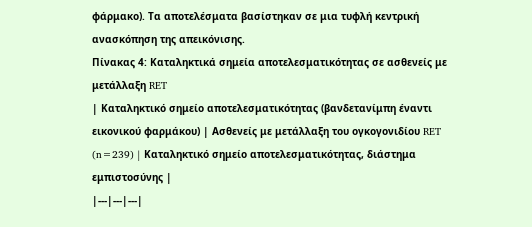φάρμακο). Τα αποτελέσματα βασίστηκαν σε μια τυφλή κεντρική ανασκόπηση της απεικόνισης.
Πίνακας 4: Καταληκτικά σημεία αποτελεσματικότητας σε ασθενείς με μετάλλαξη RET
| Καταληκτικό σημείο αποτελεσματικότητας (βανδετανίμπη έναντι εικονικού φαρμάκου) | Ασθενείς με μετάλλαξη του ογκογονιδίου RET (n=239) | Καταληκτικό σημείο αποτελεσματικότητας, διάστημα εμπιστοσύνης |
|---|---|---|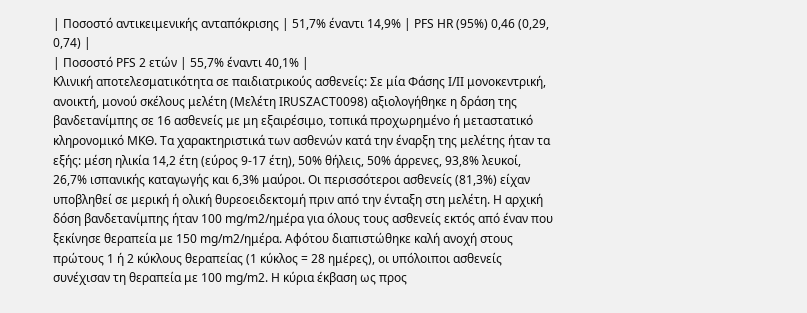| Ποσοστό αντικειμενικής ανταπόκρισης | 51,7% έναντι 14,9% | PFS HR (95%) 0,46 (0,29, 0,74) |
| Ποσοστό PFS 2 ετών | 55,7% έναντι 40,1% |
Κλινική αποτελεσματικότητα σε παιδιατρικούς ασθενείς: Σε μία Φάσης I/II μονοκεντρική, ανοικτή, μονού σκέλους μελέτη (Μελέτη IRUSZACT0098) αξιολογήθηκε η δράση της βανδετανίμπης σε 16 ασθενείς με μη εξαιρέσιμο, τοπικά προχωρημένο ή μεταστατικό κληρονομικό ΜΚΘ. Τα χαρακτηριστικά των ασθενών κατά την έναρξη της μελέτης ήταν τα εξής: μέση ηλικία 14,2 έτη (εύρος 9-17 έτη), 50% θήλεις, 50% άρρενες, 93,8% λευκοί, 26,7% ισπανικής καταγωγής και 6,3% μαύροι. Οι περισσότεροι ασθενείς (81,3%) είχαν υποβληθεί σε μερική ή ολική θυρεοειδεκτομή πριν από την ένταξη στη μελέτη. Η αρχική δόση βανδετανίμπης ήταν 100 mg/m2/ημέρα για όλους τους ασθενείς εκτός από έναν που ξεκίνησε θεραπεία με 150 mg/m2/ημέρα. Αφότου διαπιστώθηκε καλή ανοχή στους πρώτους 1 ή 2 κύκλους θεραπείας (1 κύκλος = 28 ημέρες), οι υπόλοιποι ασθενείς συνέχισαν τη θεραπεία με 100 mg/m2. Η κύρια έκβαση ως προς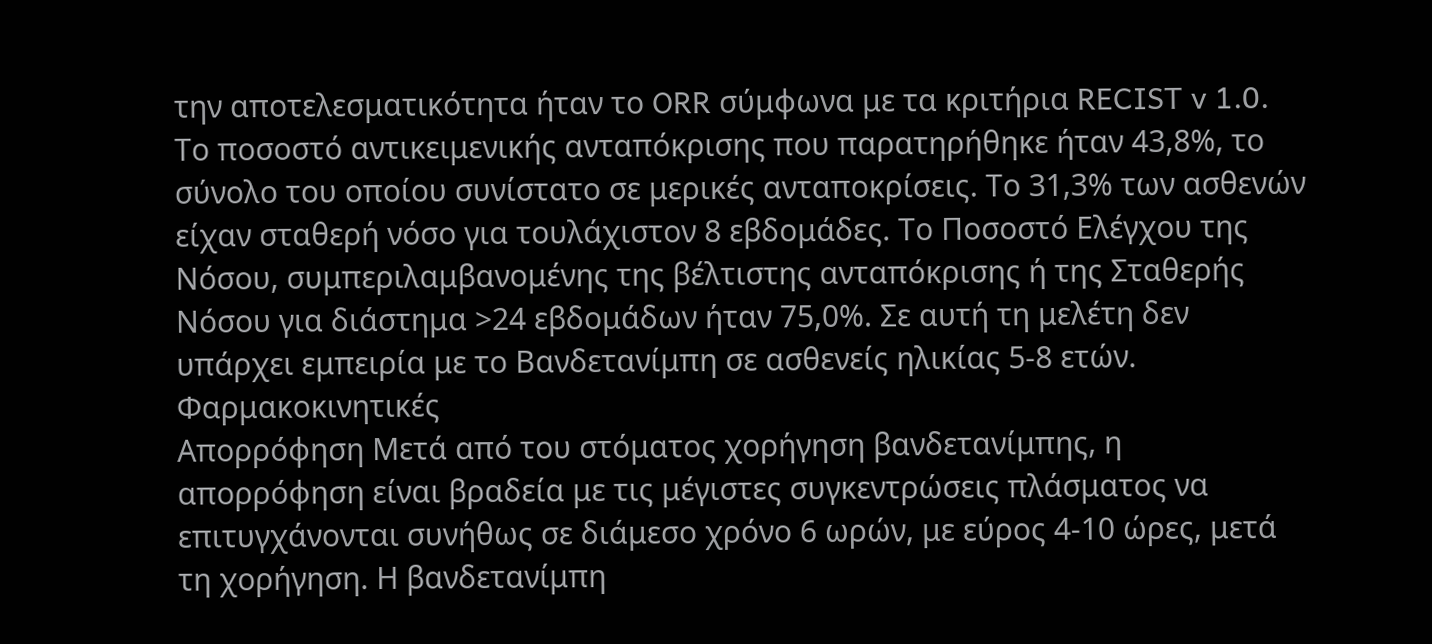την αποτελεσματικότητα ήταν το ORR σύμφωνα με τα κριτήρια RECIST v 1.0. Το ποσοστό αντικειμενικής ανταπόκρισης που παρατηρήθηκε ήταν 43,8%, το σύνολο του οποίου συνίστατο σε μερικές ανταποκρίσεις. Το 31,3% των ασθενών είχαν σταθερή νόσο για τουλάχιστον 8 εβδομάδες. Το Ποσοστό Ελέγχου της Νόσου, συμπεριλαμβανομένης της βέλτιστης ανταπόκρισης ή της Σταθερής Νόσου για διάστημα >24 εβδομάδων ήταν 75,0%. Σε αυτή τη μελέτη δεν υπάρχει εμπειρία με το Βανδετανίμπη σε ασθενείς ηλικίας 5-8 ετών.
Φαρμακοκινητικές
Απορρόφηση Μετά από του στόματος χορήγηση βανδετανίμπης, η απορρόφηση είναι βραδεία με τις μέγιστες συγκεντρώσεις πλάσματος να επιτυγχάνονται συνήθως σε διάμεσο χρόνο 6 ωρών, με εύρος 4-10 ώρες, μετά τη χορήγηση. Η βανδετανίμπη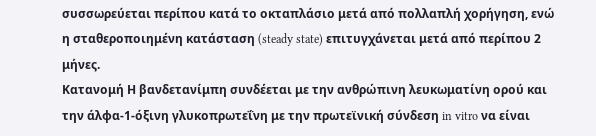συσσωρεύεται περίπου κατά το οκταπλάσιο μετά από πολλαπλή χορήγηση, ενώ η σταθεροποιημένη κατάσταση (steady state) επιτυγχάνεται μετά από περίπου 2 μήνες.
Κατανομή Η βανδετανίμπη συνδέεται με την ανθρώπινη λευκωματίνη ορού και την άλφα-1-όξινη γλυκοπρωτεΐνη με την πρωτεϊνική σύνδεση in vitro να είναι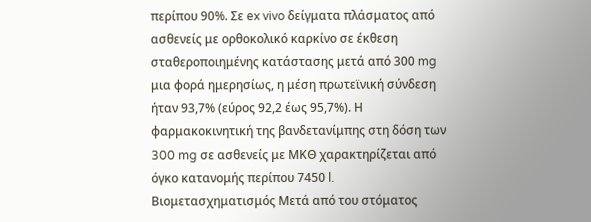περίπου 90%. Σε ex vivo δείγματα πλάσματος από ασθενείς με ορθοκολικό καρκίνο σε έκθεση σταθεροποιημένης κατάστασης μετά από 300 mg μια φορά ημερησίως, η μέση πρωτεϊνική σύνδεση ήταν 93,7% (εύρος 92,2 έως 95,7%). Η φαρμακοκινητική της βανδετανίμπης στη δόση των 300 mg σε ασθενείς με ΜΚΘ χαρακτηρίζεται από όγκο κατανομής περίπου 7450 l.
Βιομετασχηματισμός Μετά από του στόματος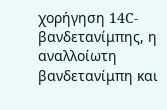χορήγηση 14C-βανδετανίμπης, η αναλλοίωτη βανδετανίμπη και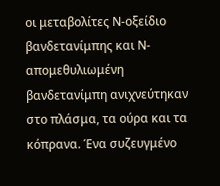οι μεταβολίτες Ν-οξείδιο βανδετανίμπης και Ν-απομεθυλιωμένη βανδετανίμπη ανιχνεύτηκαν στο πλάσμα, τα ούρα και τα κόπρανα. Ένα συζευγμένο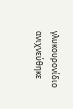γλυκουρονίδιο ανιχνεύθηκε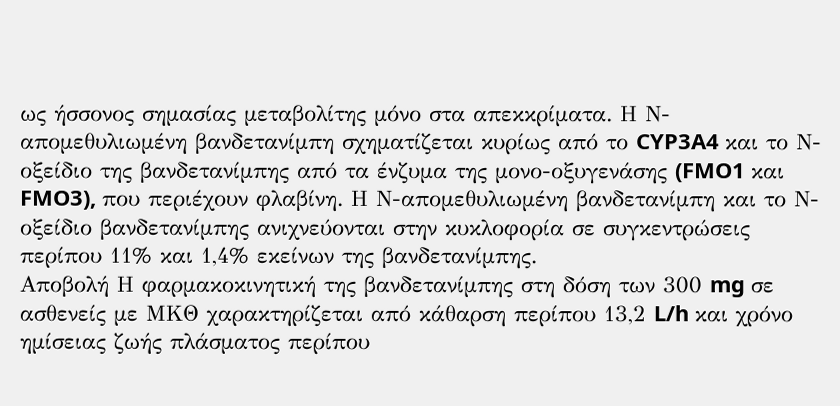ως ήσσονος σημασίας μεταβολίτης μόνο στα απεκκρίματα. Η Ν-απομεθυλιωμένη βανδετανίμπη σχηματίζεται κυρίως από το CYP3A4 και το Ν-οξείδιο της βανδετανίμπης από τα ένζυμα της μονο-οξυγενάσης (FMO1 και FMO3), που περιέχουν φλαβίνη. Η Ν-απομεθυλιωμένη βανδετανίμπη και το Ν-οξείδιο βανδετανίμπης ανιχνεύονται στην κυκλοφορία σε συγκεντρώσεις περίπου 11% και 1,4% εκείνων της βανδετανίμπης.
Αποβολή Η φαρμακοκινητική της βανδετανίμπης στη δόση των 300 mg σε ασθενείς με ΜΚΘ χαρακτηρίζεται από κάθαρση περίπου 13,2 L/h και χρόνο ημίσειας ζωής πλάσματος περίπου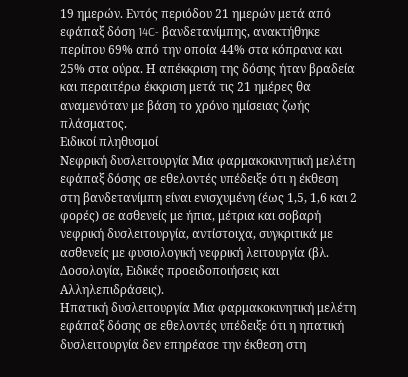19 ημερών. Εντός περιόδου 21 ημερών μετά από εφάπαξ δόση 14C- βανδετανίμπης, ανακτήθηκε περίπου 69% από την οποία 44% στα κόπρανα και 25% στα ούρα. Η απέκκριση της δόσης ήταν βραδεία και περαιτέρω έκκριση μετά τις 21 ημέρες θα αναμενόταν με βάση το χρόνο ημίσειας ζωής πλάσματος.
Ειδικοί πληθυσμοί
Νεφρική δυσλειτουργία Μια φαρμακοκινητική μελέτη εφάπαξ δόσης σε εθελοντές υπέδειξε ότι η έκθεση στη βανδετανίμπη είναι ενισχυμένη (έως 1,5, 1,6 και 2 φορές) σε ασθενείς με ήπια, μέτρια και σοβαρή νεφρική δυσλειτουργία, αντίστοιχα, συγκριτικά με ασθενείς με φυσιολογική νεφρική λειτουργία (βλ. Δοσολογία, Ειδικές προειδοποιήσεις και Αλληλεπιδράσεις).
Ηπατική δυσλειτουργία Μια φαρμακοκινητική μελέτη εφάπαξ δόσης σε εθελοντές υπέδειξε ότι η ηπατική δυσλειτουργία δεν επηρέασε την έκθεση στη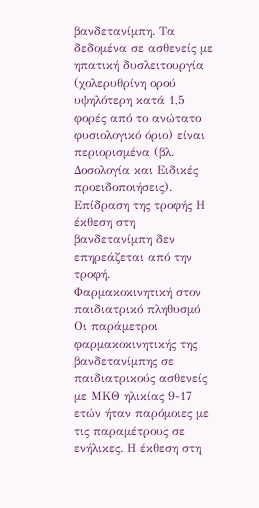βανδετανίμπη. Τα δεδομένα σε ασθενείς με ηπατική δυσλειτουργία (χολερυθρίνη ορού υψηλότερη κατά 1,5 φορές από το ανώτατο φυσιολογικό όριο) είναι περιορισμένα (βλ. Δοσολογία και Ειδικές προειδοποιήσεις).
Επίδραση της τροφής Η έκθεση στη βανδετανίμπη δεν επηρεάζεται από την τροφή.
Φαρμακοκινητική στον παιδιατρικό πληθυσμό Οι παράμετροι φαρμακοκινητικής της βανδετανίμπης σε παιδιατρικούς ασθενείς με ΜΚΘ ηλικίας 9-17 ετών ήταν παρόμοιες με τις παραμέτρους σε ενήλικες. Η έκθεση στη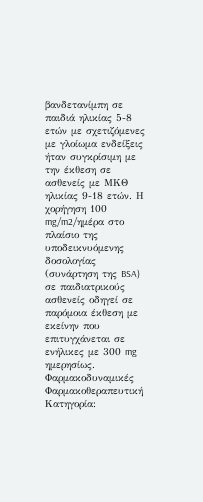βανδετανίμπη σε παιδιά ηλικίας 5-8 ετών με σχετιζόμενες με γλοίωμα ενδείξεις ήταν συγκρίσιμη με την έκθεση σε ασθενείς με ΜΚΘ ηλικίας 9-18 ετών. Η χορήγηση 100 mg/m2/ημέρα στο πλαίσιο της υποδεικνυόμενης δοσολογίας (συνάρτηση της BSA) σε παιδιατρικούς ασθενείς οδηγεί σε παρόμοια έκθεση με εκείνην που επιτυγχάνεται σε ενήλικες με 300 mg ημερησίως.
Φαρμακοδυναμικές Φαρμακοθεραπευτική Kατηγορία: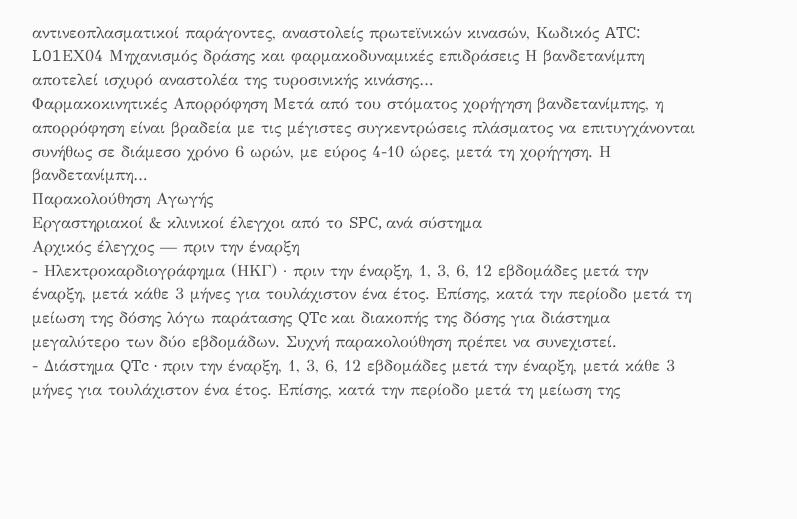αντινεοπλασματικοί παράγοντες, αναστολείς πρωτεϊνικών κινασών, Κωδικός ATC: L01ΕX04 Μηχανισμός δράσης και φαρμακοδυναμικές επιδράσεις Η βανδετανίμπη αποτελεί ισχυρό αναστολέα της τυροσινικής κινάσης…
Φαρμακοκινητικές Απορρόφηση Μετά από του στόματος χορήγηση βανδετανίμπης, η απορρόφηση είναι βραδεία με τις μέγιστες συγκεντρώσεις πλάσματος να επιτυγχάνονται συνήθως σε διάμεσο χρόνο 6 ωρών, με εύρος 4-10 ώρες, μετά τη χορήγηση. Η βανδετανίμπη…
Παρακολούθηση Αγωγής
Εργαστηριακοί & κλινικοί έλεγχοι από το SPC, ανά σύστημα
Αρχικός έλεγχος — πριν την έναρξη
- Ηλεκτροκαρδιογράφημα (ΗΚΓ) · πριν την έναρξη, 1, 3, 6, 12 εβδομάδες μετά την έναρξη, μετά κάθε 3 μήνες για τουλάχιστον ένα έτος. Επίσης, κατά την περίοδο μετά τη μείωση της δόσης λόγω παράτασης QTc και διακοπής της δόσης για διάστημα μεγαλύτερο των δύο εβδομάδων. Συχνή παρακολούθηση πρέπει να συνεχιστεί.
- Διάστημα QTc · πριν την έναρξη, 1, 3, 6, 12 εβδομάδες μετά την έναρξη, μετά κάθε 3 μήνες για τουλάχιστον ένα έτος. Επίσης, κατά την περίοδο μετά τη μείωση της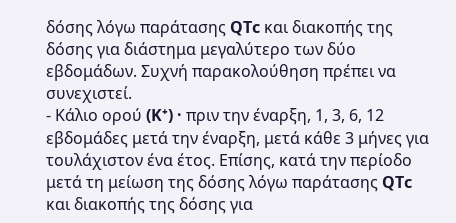δόσης λόγω παράτασης QTc και διακοπής της δόσης για διάστημα μεγαλύτερο των δύο εβδομάδων. Συχνή παρακολούθηση πρέπει να συνεχιστεί.
- Κάλιο ορού (K⁺) · πριν την έναρξη, 1, 3, 6, 12 εβδομάδες μετά την έναρξη, μετά κάθε 3 μήνες για τουλάχιστον ένα έτος. Επίσης, κατά την περίοδο μετά τη μείωση της δόσης λόγω παράτασης QTc και διακοπής της δόσης για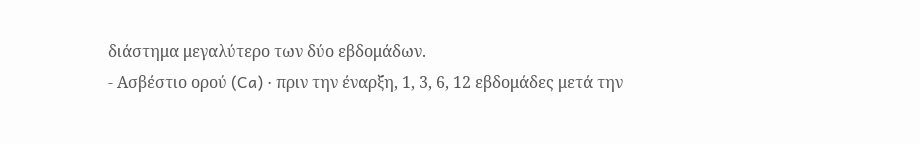διάστημα μεγαλύτερο των δύο εβδομάδων.
- Ασβέστιο ορού (Ca) · πριν την έναρξη, 1, 3, 6, 12 εβδομάδες μετά την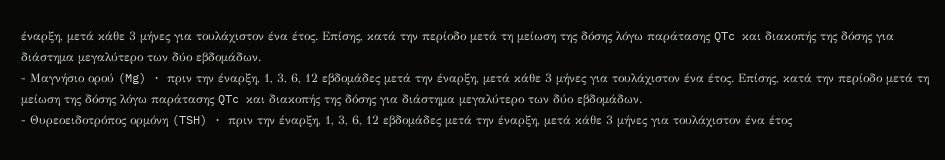έναρξη, μετά κάθε 3 μήνες για τουλάχιστον ένα έτος. Επίσης, κατά την περίοδο μετά τη μείωση της δόσης λόγω παράτασης QTc και διακοπής της δόσης για διάστημα μεγαλύτερο των δύο εβδομάδων.
- Μαγνήσιο ορού (Mg) · πριν την έναρξη, 1, 3, 6, 12 εβδομάδες μετά την έναρξη, μετά κάθε 3 μήνες για τουλάχιστον ένα έτος. Επίσης, κατά την περίοδο μετά τη μείωση της δόσης λόγω παράτασης QTc και διακοπής της δόσης για διάστημα μεγαλύτερο των δύο εβδομάδων.
- Θυρεοειδοτρόπος ορμόνη (TSH) · πριν την έναρξη, 1, 3, 6, 12 εβδομάδες μετά την έναρξη, μετά κάθε 3 μήνες για τουλάχιστον ένα έτος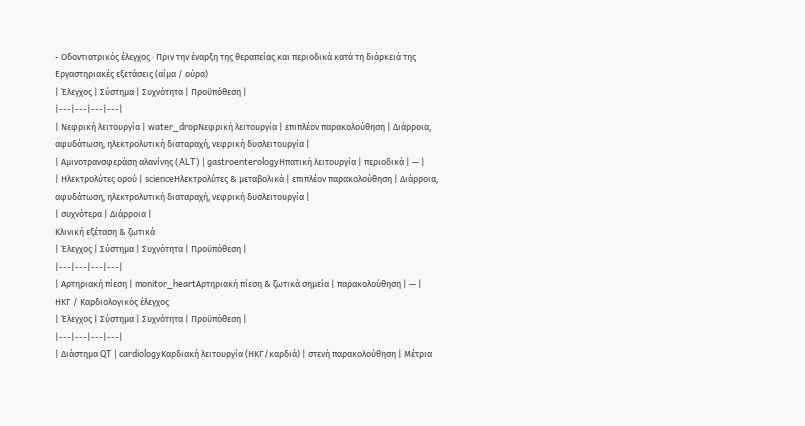- Οδοντιατρικός έλεγχος · Πριν την έναρξη της θεραπείας και περιοδικά κατά τη διάρκειά της
Εργαστηριακές εξετάσεις (αίμα / ούρα)
| Έλεγχος | Σύστημα | Συχνότητα | Προϋπόθεση |
|---|---|---|---|
| Νεφρική λειτουργία | water_dropΝεφρική λειτουργία | επιπλέον παρακολούθηση | Διάρροια, αφυδάτωση, ηλεκτρολυτική διαταραχή, νεφρική δυσλειτουργία |
| Αμινοτρανσφεράση αλανίνης (ALT) | gastroenterologyΗπατική λειτουργία | περιοδικά | — |
| Ηλεκτρολύτες ορού | scienceΗλεκτρολύτες & μεταβολικά | επιπλέον παρακολούθηση | Διάρροια, αφυδάτωση, ηλεκτρολυτική διαταραχή, νεφρική δυσλειτουργία |
| συχνότερα | Διάρροια |
Κλινική εξέταση & ζωτικά
| Έλεγχος | Σύστημα | Συχνότητα | Προϋπόθεση |
|---|---|---|---|
| Αρτηριακή πίεση | monitor_heartΑρτηριακή πίεση & ζωτικά σημεία | παρακολούθηση | — |
ΗΚΓ / Καρδιολογικός έλεγχος
| Έλεγχος | Σύστημα | Συχνότητα | Προϋπόθεση |
|---|---|---|---|
| Διάστημα QT | cardiologyΚαρδιακή λειτουργία (ΗΚΓ/καρδιά) | στενή παρακολούθηση | Μέτρια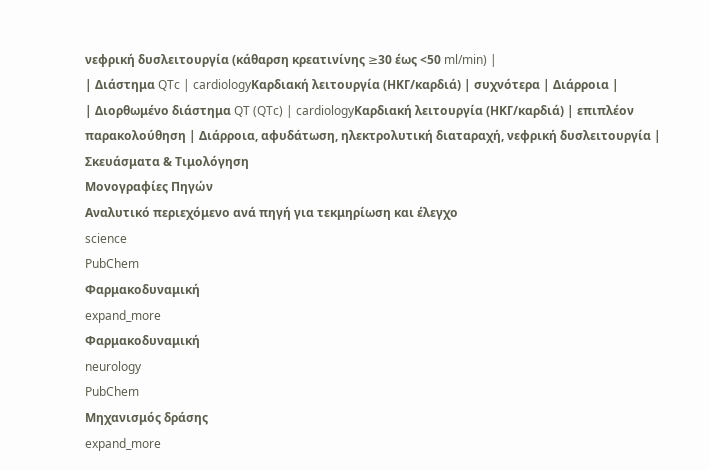νεφρική δυσλειτουργία (κάθαρση κρεατινίνης ≥30 έως <50 ml/min) |
| Διάστημα QTc | cardiologyΚαρδιακή λειτουργία (ΗΚΓ/καρδιά) | συχνότερα | Διάρροια |
| Διορθωμένο διάστημα QT (QTc) | cardiologyΚαρδιακή λειτουργία (ΗΚΓ/καρδιά) | επιπλέον παρακολούθηση | Διάρροια, αφυδάτωση, ηλεκτρολυτική διαταραχή, νεφρική δυσλειτουργία |
Σκευάσματα & Τιμολόγηση
Μονογραφίες Πηγών
Αναλυτικό περιεχόμενο ανά πηγή για τεκμηρίωση και έλεγχο
science
PubChem
Φαρμακοδυναμική
expand_more
Φαρμακοδυναμική
neurology
PubChem
Μηχανισμός δράσης
expand_more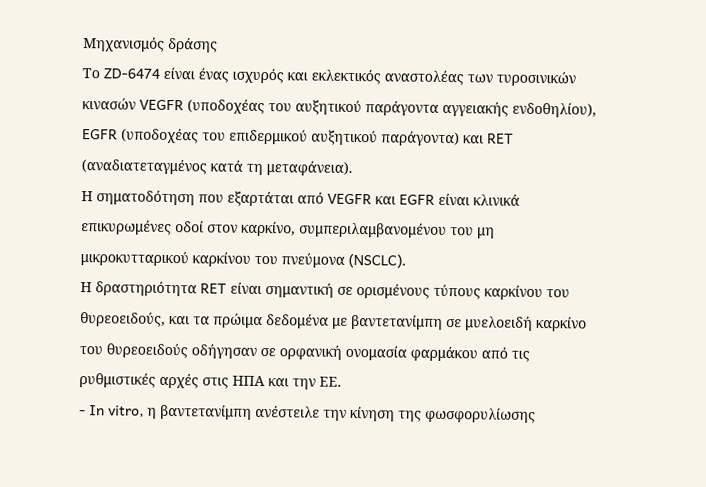Μηχανισμός δράσης
Το ZD-6474 είναι ένας ισχυρός και εκλεκτικός αναστολέας των τυροσινικών κινασών VEGFR (υποδοχέας του αυξητικού παράγοντα αγγειακής ενδοθηλίου), EGFR (υποδοχέας του επιδερμικού αυξητικού παράγοντα) και RET (αναδιατεταγμένος κατά τη μεταφάνεια).
Η σηματοδότηση που εξαρτάται από VEGFR και EGFR είναι κλινικά επικυρωμένες οδοί στον καρκίνο, συμπεριλαμβανομένου του μη μικροκυτταρικού καρκίνου του πνεύμονα (NSCLC).
Η δραστηριότητα RET είναι σημαντική σε ορισμένους τύπους καρκίνου του θυρεοειδούς, και τα πρώιμα δεδομένα με βαντετανίμπη σε μυελοειδή καρκίνο του θυρεοειδούς οδήγησαν σε ορφανική ονομασία φαρμάκου από τις ρυθμιστικές αρχές στις ΗΠΑ και την ΕΕ.
- In vitro, η βαντετανίμπη ανέστειλε την κίνηση της φωσφορυλίωσης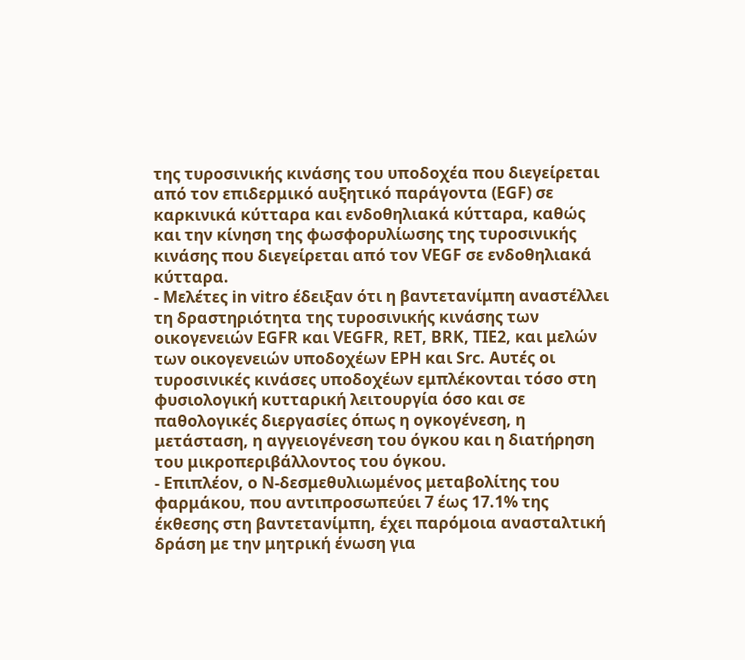της τυροσινικής κινάσης του υποδοχέα που διεγείρεται από τον επιδερμικό αυξητικό παράγοντα (EGF) σε καρκινικά κύτταρα και ενδοθηλιακά κύτταρα, καθώς και την κίνηση της φωσφορυλίωσης της τυροσινικής κινάσης που διεγείρεται από τον VEGF σε ενδοθηλιακά κύτταρα.
- Μελέτες in vitro έδειξαν ότι η βαντετανίμπη αναστέλλει τη δραστηριότητα της τυροσινικής κινάσης των οικογενειών EGFR και VEGFR, RET, BRK, TIE2, και μελών των οικογενειών υποδοχέων EPH και Src. Αυτές οι τυροσινικές κινάσες υποδοχέων εμπλέκονται τόσο στη φυσιολογική κυτταρική λειτουργία όσο και σε παθολογικές διεργασίες όπως η ογκογένεση, η μετάσταση, η αγγειογένεση του όγκου και η διατήρηση του μικροπεριβάλλοντος του όγκου.
- Επιπλέον, ο N-δεσμεθυλιωμένος μεταβολίτης του φαρμάκου, που αντιπροσωπεύει 7 έως 17.1% της έκθεσης στη βαντετανίμπη, έχει παρόμοια ανασταλτική δράση με την μητρική ένωση για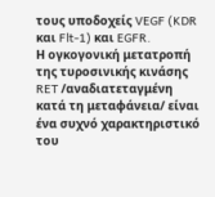τους υποδοχείς VEGF (KDR και Flt-1) και EGFR.
Η ογκογονική μετατροπή της τυροσινικής κινάσης RET /αναδιατεταγμένη κατά τη μεταφάνεια/ είναι ένα συχνό χαρακτηριστικό του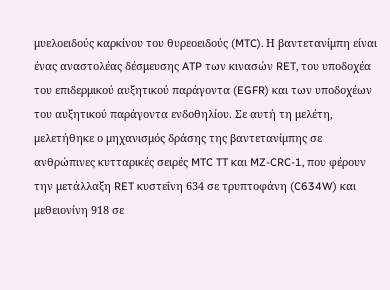μυελοειδούς καρκίνου του θυρεοειδούς (MTC). Η βαντετανίμπη είναι ένας αναστολέας δέσμευσης ATP των κινασών RET, του υποδοχέα του επιδερμικού αυξητικού παράγοντα (EGFR) και των υποδοχέων του αυξητικού παράγοντα ενδοθηλίου. Σε αυτή τη μελέτη, μελετήθηκε ο μηχανισμός δράσης της βαντετανίμπης σε ανθρώπινες κυτταρικές σειρές MTC TT και MZ-CRC-1, που φέρουν την μετάλλαξη RET κυστεΐνη 634 σε τρυπτοφάνη (C634W) και μεθειονίνη 918 σε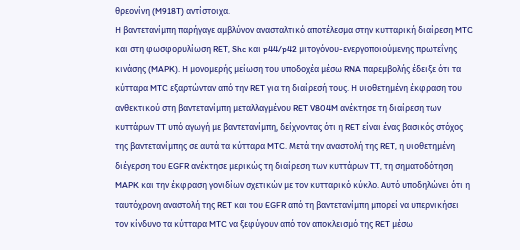θρεονίνη (M918T) αντίστοιχα.
Η βαντετανίμπη παρήγαγε αμβλύνον ανασταλτικό αποτέλεσμα στην κυτταρική διαίρεση MTC και στη φωσφορυλίωση RET, Shc και p44/p42 μιτογόνου-ενεργοποιούμενης πρωτεΐνης κινάσης (MAPK). Η μονομερής μείωση του υποδοχέα μέσω RNA παρεμβολής έδειξε ότι τα κύτταρα MTC εξαρτώνταν από την RET για τη διαίρεσή τους. Η υιοθετημένη έκφραση του ανθεκτικού στη βαντετανίμπη μεταλλαγμένου RET V804M ανέκτησε τη διαίρεση των κυττάρων TT υπό αγωγή με βαντετανίμπη, δείχνοντας ότι η RET είναι ένας βασικός στόχος της βαντετανίμπης σε αυτά τα κύτταρα MTC. Μετά την αναστολή της RET, η υιοθετημένη διέγερση του EGFR ανέκτησε μερικώς τη διαίρεση των κυττάρων TT, τη σηματοδότηση MAPK και την έκφραση γονιδίων σχετικών με τον κυτταρικό κύκλο. Αυτό υποδηλώνει ότι η ταυτόχρονη αναστολή της RET και του EGFR από τη βαντετανίμπη μπορεί να υπερνικήσει τον κίνδυνο τα κύτταρα MTC να ξεφύγουν από τον αποκλεισμό της RET μέσω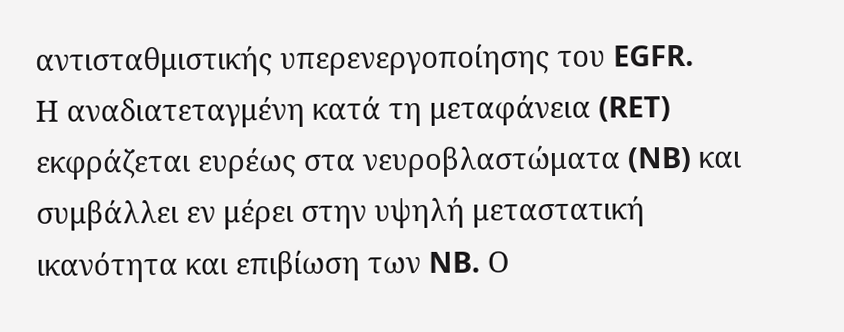αντισταθμιστικής υπερενεργοποίησης του EGFR.
Η αναδιατεταγμένη κατά τη μεταφάνεια (RET) εκφράζεται ευρέως στα νευροβλαστώματα (NB) και συμβάλλει εν μέρει στην υψηλή μεταστατική ικανότητα και επιβίωση των NB. Ο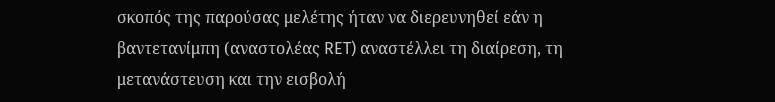σκοπός της παρούσας μελέτης ήταν να διερευνηθεί εάν η βαντετανίμπη (αναστολέας RET) αναστέλλει τη διαίρεση, τη μετανάστευση και την εισβολή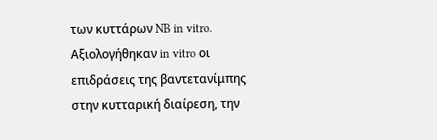των κυττάρων NB in vitro. Αξιολογήθηκαν in vitro οι επιδράσεις της βαντετανίμπης στην κυτταρική διαίρεση, την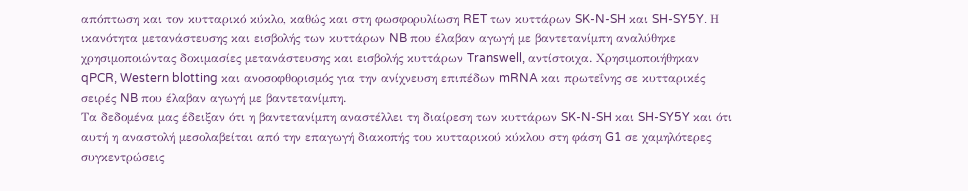απόπτωση και τον κυτταρικό κύκλο, καθώς και στη φωσφορυλίωση RET των κυττάρων SK-N-SH και SH-SY5Y. Η ικανότητα μετανάστευσης και εισβολής των κυττάρων NB που έλαβαν αγωγή με βαντετανίμπη αναλύθηκε χρησιμοποιώντας δοκιμασίες μετανάστευσης και εισβολής κυττάρων Transwell, αντίστοιχα. Χρησιμοποιήθηκαν qPCR, Western blotting και ανοσοφθορισμός για την ανίχνευση επιπέδων mRNA και πρωτεΐνης σε κυτταρικές σειρές NB που έλαβαν αγωγή με βαντετανίμπη.
Τα δεδομένα μας έδειξαν ότι η βαντετανίμπη αναστέλλει τη διαίρεση των κυττάρων SK-N-SH και SH-SY5Y και ότι αυτή η αναστολή μεσολαβείται από την επαγωγή διακοπής του κυτταρικού κύκλου στη φάση G1 σε χαμηλότερες συγκεντρώσεις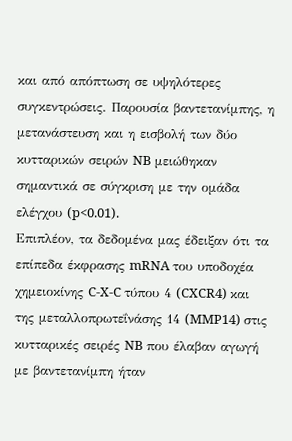και από απόπτωση σε υψηλότερες συγκεντρώσεις. Παρουσία βαντετανίμπης, η μετανάστευση και η εισβολή των δύο κυτταρικών σειρών NB μειώθηκαν σημαντικά σε σύγκριση με την ομάδα ελέγχου (p<0.01).
Επιπλέον, τα δεδομένα μας έδειξαν ότι τα επίπεδα έκφρασης mRNA του υποδοχέα χημειοκίνης C-X-C τύπου 4 (CXCR4) και της μεταλλοπρωτεΐνάσης 14 (MMP14) στις κυτταρικές σειρές NB που έλαβαν αγωγή με βαντετανίμπη ήταν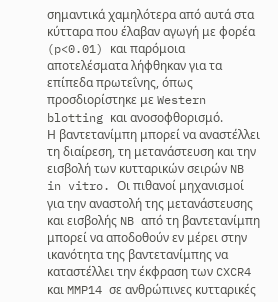σημαντικά χαμηλότερα από αυτά στα κύτταρα που έλαβαν αγωγή με φορέα (p<0.01) και παρόμοια αποτελέσματα λήφθηκαν για τα επίπεδα πρωτεΐνης, όπως προσδιορίστηκε με Western blotting και ανοσοφθορισμό.
Η βαντετανίμπη μπορεί να αναστέλλει τη διαίρεση, τη μετανάστευση και την εισβολή των κυτταρικών σειρών NB in vitro. Οι πιθανοί μηχανισμοί για την αναστολή της μετανάστευσης και εισβολής NB από τη βαντετανίμπη μπορεί να αποδοθούν εν μέρει στην ικανότητα της βαντετανίμπης να καταστέλλει την έκφραση των CXCR4 και MMP14 σε ανθρώπινες κυτταρικές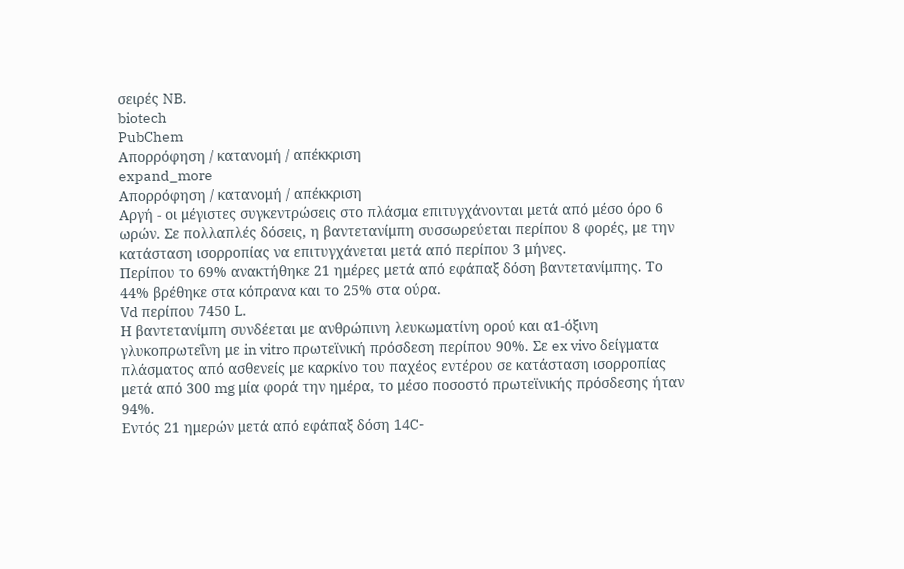σειρές NB.
biotech
PubChem
Απορρόφηση / κατανομή / απέκκριση
expand_more
Απορρόφηση / κατανομή / απέκκριση
Αργή - οι μέγιστες συγκεντρώσεις στο πλάσμα επιτυγχάνονται μετά από μέσο όρο 6 ωρών. Σε πολλαπλές δόσεις, η βαντετανίμπη συσσωρεύεται περίπου 8 φορές, με την κατάσταση ισορροπίας να επιτυγχάνεται μετά από περίπου 3 μήνες.
Περίπου το 69% ανακτήθηκε 21 ημέρες μετά από εφάπαξ δόση βαντετανίμπης. Το 44% βρέθηκε στα κόπρανα και το 25% στα ούρα.
Vd περίπου 7450 L.
Η βαντετανίμπη συνδέεται με ανθρώπινη λευκωματίνη ορού και α1-όξινη γλυκοπρωτεΐνη με in vitro πρωτεϊνική πρόσδεση περίπου 90%. Σε ex vivo δείγματα πλάσματος από ασθενείς με καρκίνο του παχέος εντέρου σε κατάσταση ισορροπίας μετά από 300 mg μία φορά την ημέρα, το μέσο ποσοστό πρωτεϊνικής πρόσδεσης ήταν 94%.
Εντός 21 ημερών μετά από εφάπαξ δόση 14C-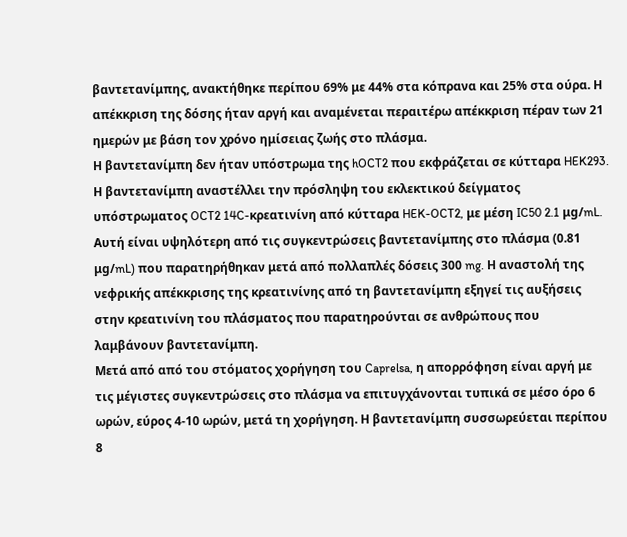βαντετανίμπης, ανακτήθηκε περίπου 69% με 44% στα κόπρανα και 25% στα ούρα. Η απέκκριση της δόσης ήταν αργή και αναμένεται περαιτέρω απέκκριση πέραν των 21 ημερών με βάση τον χρόνο ημίσειας ζωής στο πλάσμα.
Η βαντετανίμπη δεν ήταν υπόστρωμα της hOCT2 που εκφράζεται σε κύτταρα HEK293. Η βαντετανίμπη αναστέλλει την πρόσληψη του εκλεκτικού δείγματος υπόστρωματος OCT2 14C-κρεατινίνη από κύτταρα HEK-OCT2, με μέση IC50 2.1 μg/mL. Αυτή είναι υψηλότερη από τις συγκεντρώσεις βαντετανίμπης στο πλάσμα (0.81 μg/mL) που παρατηρήθηκαν μετά από πολλαπλές δόσεις 300 mg. Η αναστολή της νεφρικής απέκκρισης της κρεατινίνης από τη βαντετανίμπη εξηγεί τις αυξήσεις στην κρεατινίνη του πλάσματος που παρατηρούνται σε ανθρώπους που λαμβάνουν βαντετανίμπη.
Μετά από από του στόματος χορήγηση του Caprelsa, η απορρόφηση είναι αργή με τις μέγιστες συγκεντρώσεις στο πλάσμα να επιτυγχάνονται τυπικά σε μέσο όρο 6 ωρών, εύρος 4-10 ωρών, μετά τη χορήγηση. Η βαντετανίμπη συσσωρεύεται περίπου 8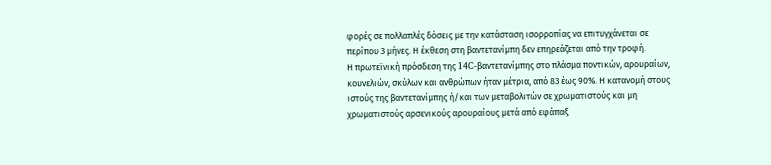φορές σε πολλαπλές δόσεις με την κατάσταση ισορροπίας να επιτυγχάνεται σε περίπου 3 μήνες. Η έκθεση στη βαντετανίμπη δεν επηρεάζεται από την τροφή.
Η πρωτεϊνική πρόσδεση της 14C-βαντετανίμπης στο πλάσμα ποντικών, αρουραίων, κουνελιών, σκύλων και ανθρώπων ήταν μέτρια, από 83 έως 90%. Η κατανομή στους ιστούς της βαντετανίμπης ή/και των μεταβολιτών σε χρωματιστούς και μη χρωματιστούς αρσενικούς αρουραίους μετά από εφάπαξ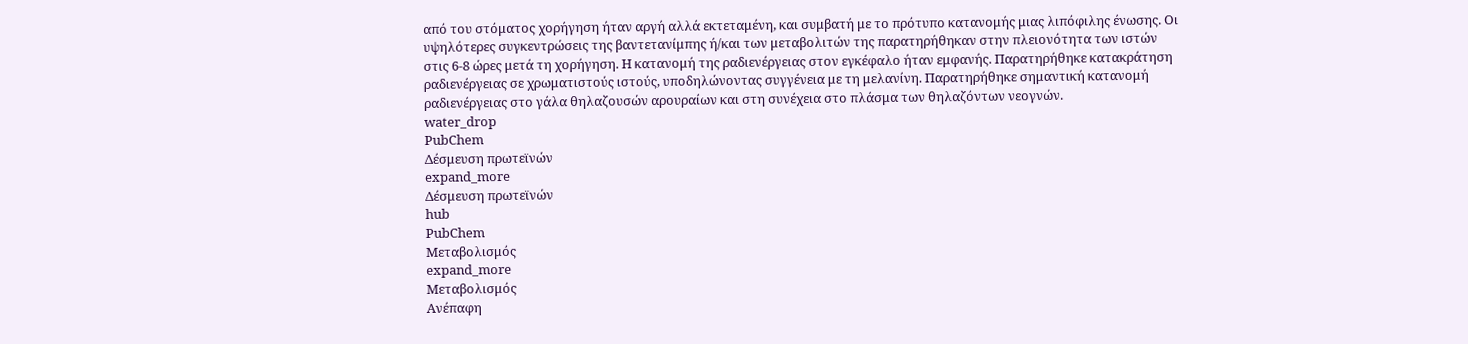από του στόματος χορήγηση ήταν αργή αλλά εκτεταμένη, και συμβατή με το πρότυπο κατανομής μιας λιπόφιλης ένωσης. Οι υψηλότερες συγκεντρώσεις της βαντετανίμπης ή/και των μεταβολιτών της παρατηρήθηκαν στην πλειονότητα των ιστών στις 6-8 ώρες μετά τη χορήγηση. Η κατανομή της ραδιενέργειας στον εγκέφαλο ήταν εμφανής. Παρατηρήθηκε κατακράτηση ραδιενέργειας σε χρωματιστούς ιστούς, υποδηλώνοντας συγγένεια με τη μελανίνη. Παρατηρήθηκε σημαντική κατανομή ραδιενέργειας στο γάλα θηλαζουσών αρουραίων και στη συνέχεια στο πλάσμα των θηλαζόντων νεογνών.
water_drop
PubChem
Δέσμευση πρωτεϊνών
expand_more
Δέσμευση πρωτεϊνών
hub
PubChem
Μεταβολισμός
expand_more
Μεταβολισμός
Ανέπαφη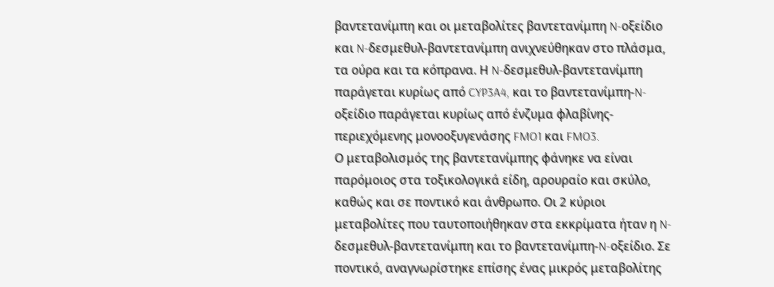βαντετανίμπη και οι μεταβολίτες βαντετανίμπη N-οξείδιο και N-δεσμεθυλ-βαντετανίμπη ανιχνεύθηκαν στο πλάσμα, τα ούρα και τα κόπρανα. Η N-δεσμεθυλ-βαντετανίμπη παράγεται κυρίως από CYP3A4, και το βαντετανίμπη-N-οξείδιο παράγεται κυρίως από ένζυμα φλαβίνης-περιεχόμενης μονοοξυγενάσης FMO1 και FMO3.
Ο μεταβολισμός της βαντετανίμπης φάνηκε να είναι παρόμοιος στα τοξικολογικά είδη, αρουραίο και σκύλο, καθώς και σε ποντικό και άνθρωπο. Οι 2 κύριοι μεταβολίτες που ταυτοποιήθηκαν στα εκκρίματα ήταν η N-δεσμεθυλ-βαντετανίμπη και το βαντετανίμπη-N-οξείδιο. Σε ποντικό, αναγνωρίστηκε επίσης ένας μικρός μεταβολίτης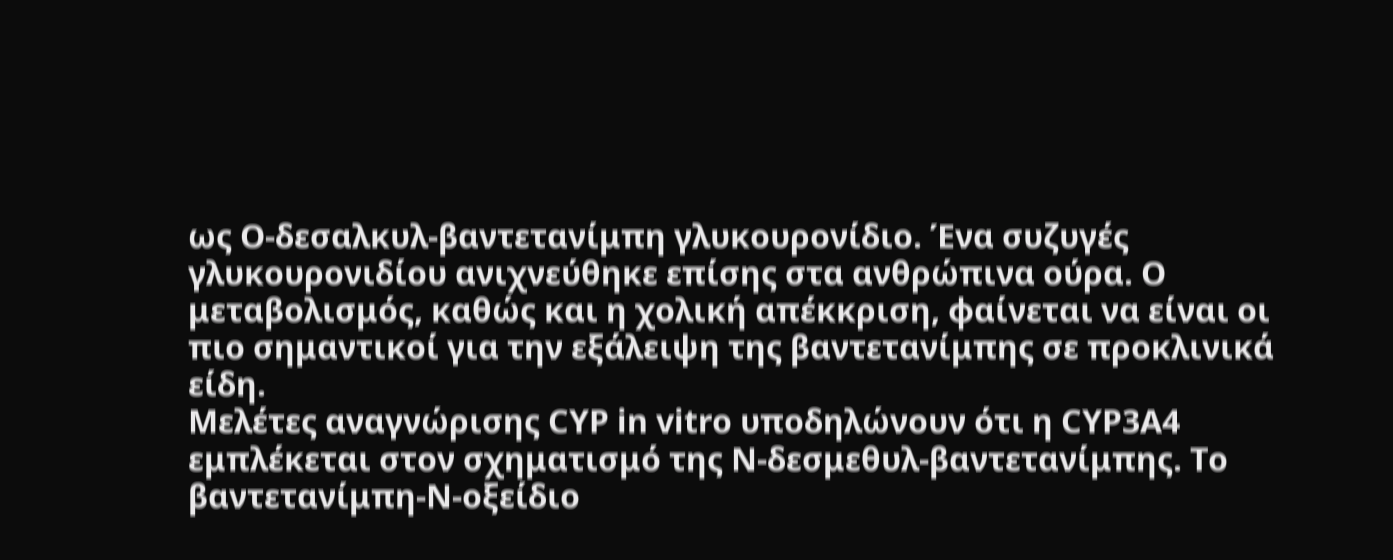ως O-δεσαλκυλ-βαντετανίμπη γλυκουρονίδιο. Ένα συζυγές γλυκουρονιδίου ανιχνεύθηκε επίσης στα ανθρώπινα ούρα. Ο μεταβολισμός, καθώς και η χολική απέκκριση, φαίνεται να είναι οι πιο σημαντικοί για την εξάλειψη της βαντετανίμπης σε προκλινικά είδη.
Μελέτες αναγνώρισης CYP in vitro υποδηλώνουν ότι η CYP3A4 εμπλέκεται στον σχηματισμό της N-δεσμεθυλ-βαντετανίμπης. Το βαντετανίμπη-N-οξείδιο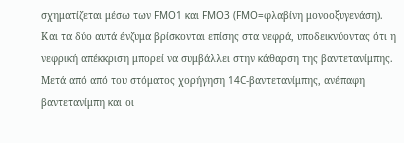σχηματίζεται μέσω των FMO1 και FMO3 (FMO=φλαβίνη μονοοξυγενάση). Και τα δύο αυτά ένζυμα βρίσκονται επίσης στα νεφρά, υποδεικνύοντας ότι η νεφρική απέκκριση μπορεί να συμβάλλει στην κάθαρση της βαντετανίμπης.
Μετά από από του στόματος χορήγηση 14C-βαντετανίμπης, ανέπαφη βαντετανίμπη και οι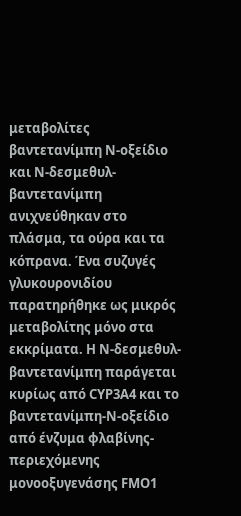μεταβολίτες βαντετανίμπη N-οξείδιο και N-δεσμεθυλ-βαντετανίμπη ανιχνεύθηκαν στο πλάσμα, τα ούρα και τα κόπρανα. Ένα συζυγές γλυκουρονιδίου παρατηρήθηκε ως μικρός μεταβολίτης μόνο στα εκκρίματα. Η N-δεσμεθυλ-βαντετανίμπη παράγεται κυρίως από CYP3A4 και το βαντετανίμπη-N-οξείδιο από ένζυμα φλαβίνης-περιεχόμενης μονοοξυγενάσης FMO1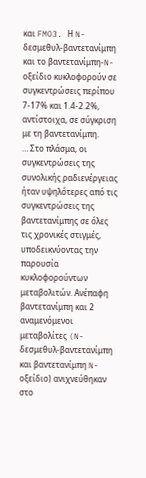και FMO3. Η N-δεσμεθυλ-βαντετανίμπη και το βαντετανίμπη-N-οξείδιο κυκλοφορούν σε συγκεντρώσεις περίπου 7-17% και 1.4-2.2%, αντίστοιχα, σε σύγκριση με τη βαντετανίμπη.
… Στο πλάσμα, οι συγκεντρώσεις της συνολικής ραδιενέργειας ήταν υψηλότερες από τις συγκεντρώσεις της βαντετανίμπης σε όλες τις χρονικές στιγμές, υποδεικνύοντας την παρουσία κυκλοφορούντων μεταβολιτών. Ανέπαφη βαντετανίμπη και 2 αναμενόμενοι μεταβολίτες (N-δεσμεθυλ-βαντετανίμπη και βαντετανίμπη N-οξείδιο) ανιχνεύθηκαν στο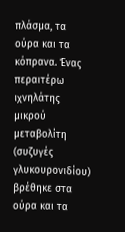πλάσμα, τα ούρα και τα κόπρανα. Ένας περαιτέρω ιχνηλάτης μικρού μεταβολίτη (συζυγές γλυκουρονιδίου) βρέθηκε στα ούρα και τα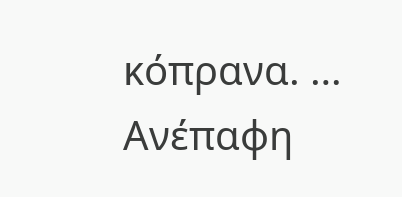κόπρανα. … Ανέπαφη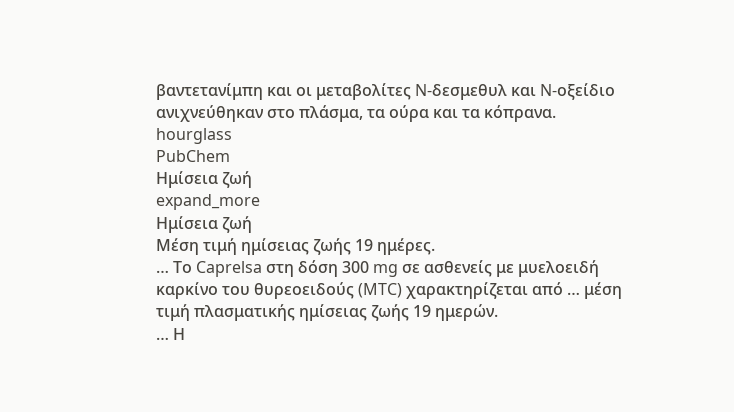βαντετανίμπη και οι μεταβολίτες N-δεσμεθυλ και N-οξείδιο ανιχνεύθηκαν στο πλάσμα, τα ούρα και τα κόπρανα.
hourglass
PubChem
Ημίσεια ζωή
expand_more
Ημίσεια ζωή
Μέση τιμή ημίσειας ζωής 19 ημέρες.
… Το Caprelsa στη δόση 300 mg σε ασθενείς με μυελοειδή καρκίνο του θυρεοειδούς (MTC) χαρακτηρίζεται από … μέση τιμή πλασματικής ημίσειας ζωής 19 ημερών.
… Η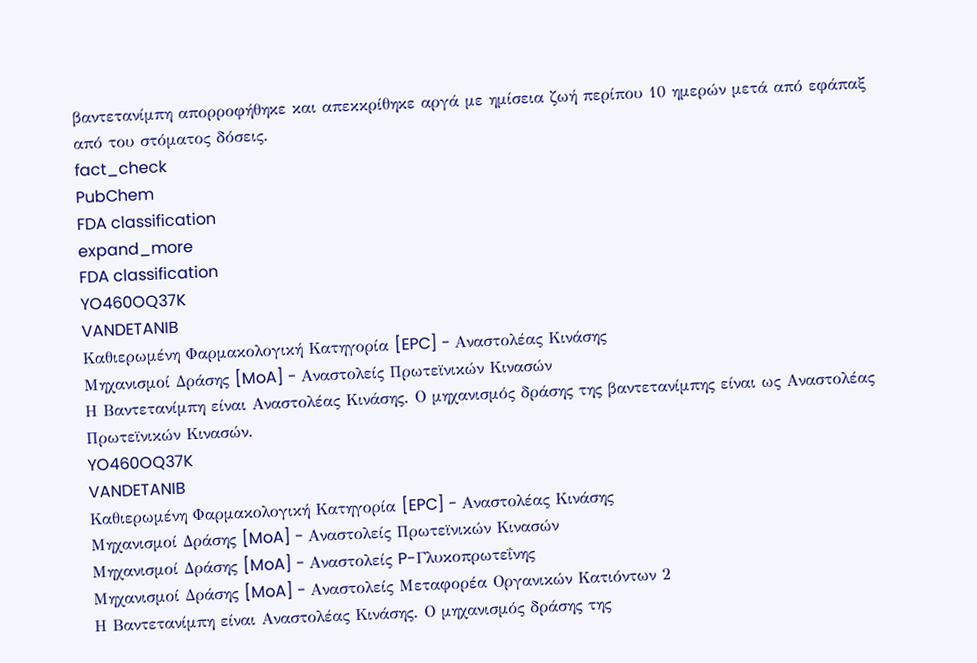βαντετανίμπη απορροφήθηκε και απεκκρίθηκε αργά με ημίσεια ζωή περίπου 10 ημερών μετά από εφάπαξ από του στόματος δόσεις.
fact_check
PubChem
FDA classification
expand_more
FDA classification
YO460OQ37K
VANDETANIB
Καθιερωμένη Φαρμακολογική Κατηγορία [EPC] - Αναστολέας Κινάσης
Μηχανισμοί Δράσης [MoA] - Αναστολείς Πρωτεϊνικών Κινασών
Η Βαντετανίμπη είναι Αναστολέας Κινάσης. Ο μηχανισμός δράσης της βαντετανίμπης είναι ως Αναστολέας Πρωτεϊνικών Κινασών.
YO460OQ37K
VANDETANIB
Καθιερωμένη Φαρμακολογική Κατηγορία [EPC] - Αναστολέας Κινάσης
Μηχανισμοί Δράσης [MoA] - Αναστολείς Πρωτεϊνικών Κινασών
Μηχανισμοί Δράσης [MoA] - Αναστολείς P-Γλυκοπρωτεΐνης
Μηχανισμοί Δράσης [MoA] - Αναστολείς Μεταφορέα Οργανικών Κατιόντων 2
Η Βαντετανίμπη είναι Αναστολέας Κινάσης. Ο μηχανισμός δράσης της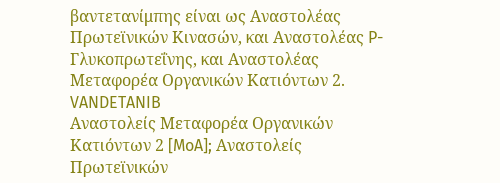βαντετανίμπης είναι ως Αναστολέας Πρωτεϊνικών Κινασών, και Αναστολέας P-Γλυκοπρωτεΐνης, και Αναστολέας Μεταφορέα Οργανικών Κατιόντων 2.
VANDETANIB
Αναστολείς Μεταφορέα Οργανικών Κατιόντων 2 [MoA]; Αναστολείς Πρωτεϊνικών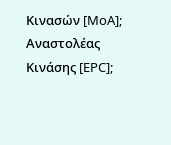Κινασών [MoA]; Αναστολέας Κινάσης [EPC];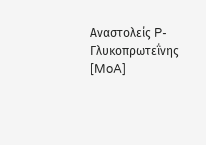Αναστολείς P-Γλυκοπρωτεΐνης [MoA]